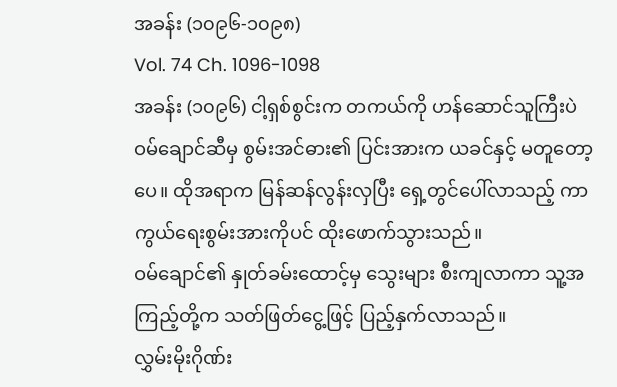အခန်း (၁၀၉၆-၁၀၉၈)
Vol. 74 Ch. 1096-1098
အခန်း (၁၀၉၆) ငါ့ရှစ်စွင်းက တကယ်ကို ဟန်ဆောင်သူကြီးပဲ
ဝမ်ချောင်ဆီမှ စွမ်းအင်ဓား၏ ပြင်းအားက ယခင်နှင့် မတူတော့ပေ။ ထိုအရာက မြန်ဆန်လွန်းလှပြီး ရှေ့တွင်ပေါ်လာသည့် ကာကွယ်ရေးစွမ်းအားကိုပင် ထိုးဖောက်သွားသည်။
ဝမ်ချောင်၏ နှုတ်ခမ်းထောင့်မှ သွေးများ စီးကျလာကာ သူ့အကြည့်တို့က သတ်ဖြတ်ငွေ့ဖြင့် ပြည့်နှက်လာသည်။
လွှမ်းမိုးဂိုဏ်း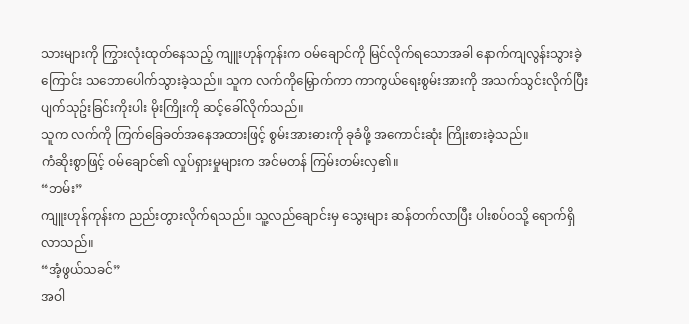သားများကို ကြွားလုံးထုတ်နေသည့် ကျူးဟုန်ကုန်းက ဝမ်ချောင်ကို မြင်လိုက်ရသောအခါ နောက်ကျလွန်းသွားခဲ့ကြောင်း သဘောပေါက်သွားခဲ့သည်။ သူက လက်ကိုမြှောက်ကာ ကာကွယ်ရေးစွမ်းအားကို အသက်သွင်းလိုက်ပြီး ပျက်သုဥ်းခြင်းကိုးပါး မိုးကြိုးကို ဆင့်ခေါ်လိုက်သည်။
သူက လက်ကို ကြက်ခြေခတ်အနေအထားဖြင့် စွမ်းအားဓားကို ခုခံဖို့ အကောင်းဆုံး ကြိုးစားခဲ့သည်။
ကံဆိုးစွာဖြင့် ဝမ်ချောင်၏ လှုပ်ရှားမှုများက အင်မတန် ကြမ်းတမ်းလှ၏။
“ဘမ်း”
ကျူးဟုန်ကုန်းက ညည်းတွားလိုက်ရသည်။ သူ့လည်ချောင်းမှ သွေးများ ဆန်တက်လာပြီး ပါးစပ်ဝသို့ ရောက်ရှိလာသည်။
“အံ့ဖွယ်သခင်”
အဝါ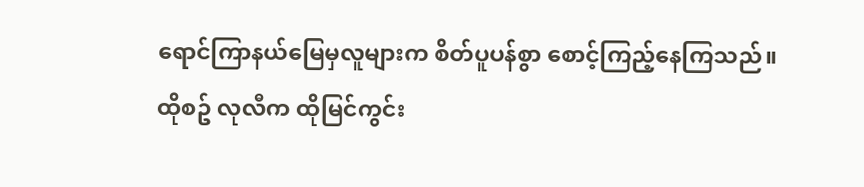ရောင်ကြာနယ်မြေမှလူများက စိတ်ပူပန်စွာ စောင့်ကြည့်နေကြသည်။
ထိုစဥ် လုလီက ထိုမြင်ကွင်း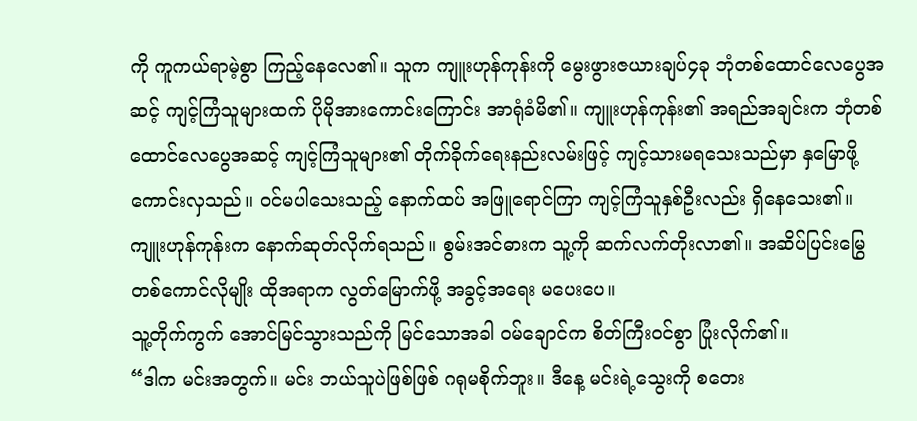ကို ကူကယ်ရာမဲ့စွာ ကြည့်နေလေ၏။ သူက ကျူးဟုန်ကုန်းကို မွေးဖွားဇယားချပ်၄ခု ဘုံတစ်ထောင်လေပွေအဆင့် ကျင့်ကြံသူများထက် ပိုမိုအားကောင်းကြောင်း အာရုံခံမိ၏။ ကျူးဟုန်ကုန်း၏ အရည်အချင်းက ဘုံတစ်ထောင်လေပွေအဆင့် ကျင့်ကြံသူများ၏ တိုက်ခိုက်ရေးနည်းလမ်းဖြင့် ကျင့်သားမရသေးသည်မှာ နှမြောဖို့ ကောင်းလှသည်။ ဝင်မပါသေးသည့် နောက်ထပ် အဖြူရောင်ကြာ ကျင့်ကြံသူနှစ်ဦးလည်း ရှိနေသေး၏။
ကျူးဟုန်ကုန်းက နောက်ဆုတ်လိုက်ရသည်။ စွမ်းအင်ဓားက သူ့ကို ဆက်လက်တိုးလာ၏။ အဆိပ်ပြင်းမြွေတစ်ကောင်လိုမျိုး ထိုအရာက လွတ်မြောက်ဖို့ အခွင့်အရေး မပေးပေ။
သူ့တိုက်ကွက် အောင်မြင်သွားသည်ကို မြင်သောအခါ ဝမ်ချောင်က စိတ်ကြီးဝင်စွာ ပြုံးလိုက်၏။
“ဒါက မင်းအတွက်။ မင်း ဘယ်သူပဲဖြစ်ဖြစ် ဂရုမစိုက်ဘူး။ ဒီနေ့ မင်းရဲ့သွေးကို စတေး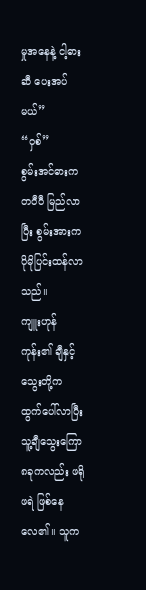မှုအနေနဲ့ ငါ့ဓားဆီ ပေးအပ်မယ်”
“ဝှစ်”
စွမ်းအင်ဓားက တဝီဝီ မြည်လာပြီး စွမ်းအားက ပိုမိုပြင်းထန်လာသည်။
ကျူးဟုန်ကုန်း၏ ချီနှင့် သွေးတို့က ထွက်ပေါ်လာပြီး သူ့ချီသွေးကြော၈ခုကလည်း ဖရိုဖရဲ ဖြစ်နေလေ၏။ သူက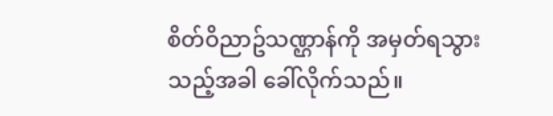စိတ်ဝိညာဥ်သဏ္ဌာန်ကို အမှတ်ရသွားသည့်အခါ ခေါ်လိုက်သည်။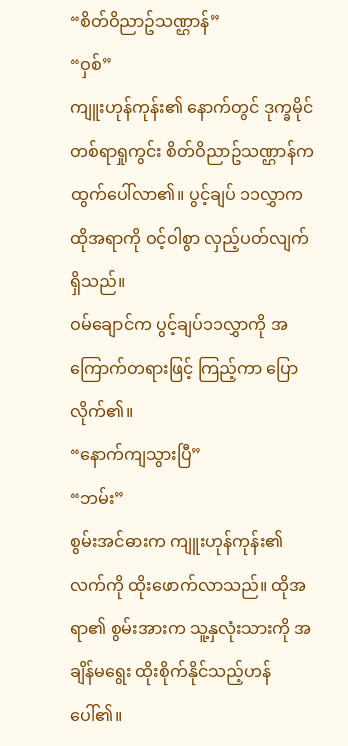“စိတ်ဝိညာဥ်သဏ္ဌာန်”
“ဝှစ်”
ကျူးဟုန်ကုန်း၏ နောက်တွင် ဒုက္ခမိုင်တစ်ရာရှုကွင်း စိတ်ဝိညာဥ်သဏ္ဌာန်က ထွက်ပေါ်လာ၏။ ပွင့်ချပ် ၁၁လွှာက ထိုအရာကို ဝင့်ဝါစွာ လှည့်ပတ်လျက်ရှိသည်။
ဝမ်ချောင်က ပွင့်ချပ်၁၁လွှာကို အကြောက်တရားဖြင့် ကြည့်ကာ ပြောလိုက်၏။
“နောက်ကျသွားပြီ”
“ဘမ်း”
စွမ်းအင်ဓားက ကျူးဟုန်ကုန်း၏ လက်ကို ထိုးဖောက်လာသည်။ ထိုအရာ၏ စွမ်းအားက သူ့နှလုံးသားကို အချိန်မရွေး ထိုးစိုက်နိုင်သည့်ဟန်ပေါ်၏။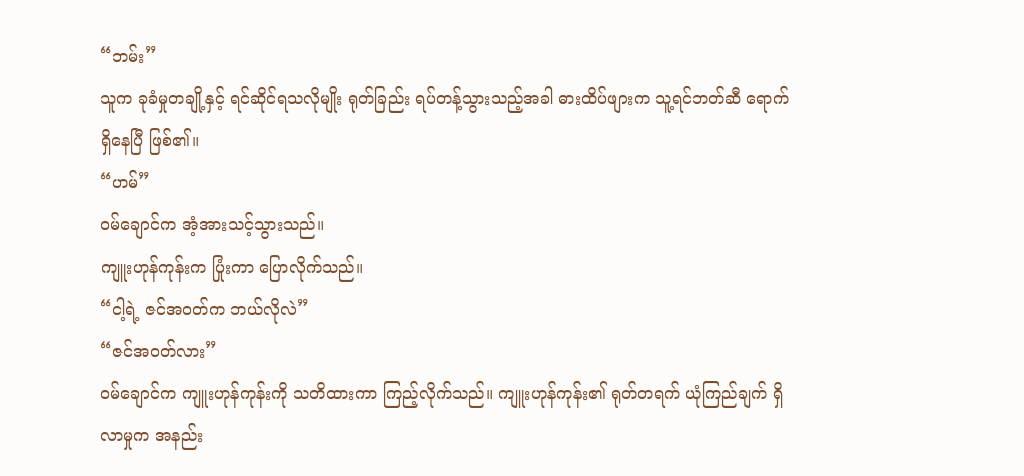“ဘမ်း”
သူက ခုခံမှုတချို့နှင့် ရင်ဆိုင်ရသလိုမျိုး ရုတ်ခြည်း ရပ်တန့်သွားသည့်အခါ ဓားထိပ်ဖျားက သူ့ရင်ဘတ်ဆီ ရောက်ရှိနေပြီ ဖြစ်၏။
“ဟမ်”
ဝမ်ချောင်က အံ့အားသင့်သွားသည်။
ကျူးဟုန်ကုန်းက ပြုံးကာ ပြောလိုက်သည်။
“ငါ့ရဲ့ ဇင်အဝတ်က ဘယ်လိုလဲ”
“ဇင်အဝတ်လား”
ဝမ်ချောင်က ကျူးဟုန်ကုန်းကို သတိထားကာ ကြည့်လိုက်သည်။ ကျူးဟုန်ကုန်း၏ ရုတ်တရက် ယုံကြည်ချက် ရှိလာမှုက အနည်း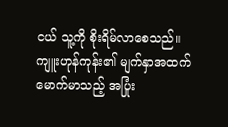ငယ် သူ့ကို စိုးရိမ်လာစေသည်။
ကျူးဟုန်ကုန်း၏ မျက်နှာအထက် မောက်မာသည့် အပြုံး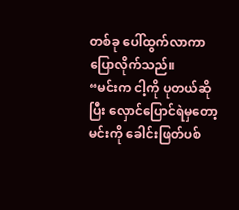တစ်ခု ပေါ်ထွက်လာကာ ပြောလိုက်သည်။
“မင်းက ငါ့ကို ပုတယ်ဆိုပြီး လှောင်ပြောင်ရဲမှတော့ မင်းကို ခေါင်းဖြတ်ပစ်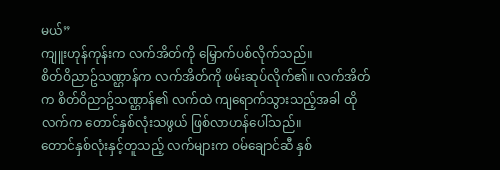မယ်”
ကျူးဟုန်ကုန်းက လက်အိတ်ကို မြှောက်ပစ်လိုက်သည်။
စိတ်ဝိညာဥ်သဏ္ဌာန်က လက်အိတ်ကို ဖမ်းဆုပ်လိုက်၏။ လက်အိတ်က စိတ်ဝိညာဥ်သဏ္ဌာန်၏ လက်ထဲ ကျရောက်သွားသည့်အခါ ထိုလက်က တောင်နှစ်လုံးသဖွယ် ဖြစ်လာဟန်ပေါ်သည်။
တောင်နှစ်လုံးနှင့်တူသည့် လက်များက ဝမ်ချောင်ဆီ နှစ်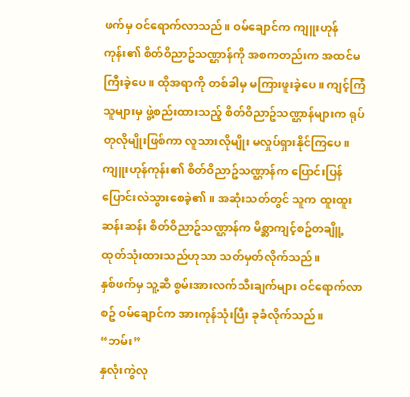ဖက်မှ ဝင်ရောက်လာသည်။ ဝမ်ချောင်က ကျူးဟုန်ကုန်း၏ စိတ်ဝိညာဥ်သဏ္ဌာန်ကို အစကတည်းက အထင်မကြီးခဲ့ပေ။ ထိုအရာကို တစ်ခါမှ မကြားဖူးခဲ့ပေ။ ကျင့်ကြံသူများမှ ဖွဲ့စည်းထားသည့် စိတ်ဝိညာဥ်သဏ္ဌာန်များက ရုပ်တုလိုမျိုးဖြစ်ကာ လူသားလိုမျိုး မလှုပ်ရှားနိုင်ကြပေ။
ကျူးဟုန်ကုန်း၏ စိတ်ဝိညာဥ်သဏ္ဌာန်က ပြောင်းပြန်ပြောင်းလဲသွားစေခဲ့၏။ အဆုံးသတ်တွင် သူက ထူးထူးဆန်းဆန်း စိတ်ဝိညာဥ်သဏ္ဌာန်က မိစ္ဆာကျင့်စဥ်တချိူ့ ထုတ်သုံးထားသည်ဟုသာ သတ်မှတ်လိုက်သည်။
နှစ်ဖက်မှ သူ့ဆီ စွမ်းအားလက်သီးချက်များ ဝင်ရောက်လာစဥ် ဝမ်ချောင်က အားကုန်သုံးပြီး ခုခံလိုက်သည်။
“ဘမ်း”
နှလုံးကွဲလု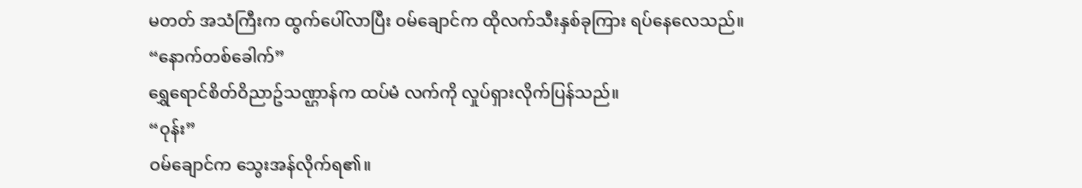မတတ် အသံကြီးက ထွက်ပေါ်လာပြီး ဝမ်ချောင်က ထိုလက်သီးနှစ်ခုကြား ရပ်နေလေသည်။
“နောက်တစ်ခေါက်”
ရွှေရောင်စိတ်ဝိညာဥ်သဏ္ဌာန်က ထပ်မံ လက်ကို လှုပ်ရှားလိုက်ပြန်သည်။
“ဝုန်း”
ဝမ်ချောင်က သွေးအန်လိုက်ရ၏။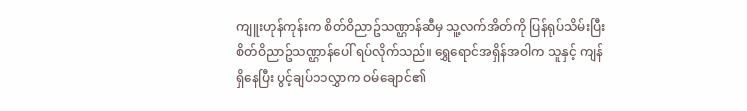ကျူးဟုန်ကုန်းက စိတ်ဝိညာဥ်သဏ္ဌာန်ဆီမှ သူ့လက်အိတ်ကို ပြန်ရုပ်သိမ်းပြီး စိတ်ဝိညာဥ်သဏ္ဌာန်ပေါ် ရပ်လိုက်သည်။ ရွှေရောင်အရှိန်အဝါက သူနှင့် ကျန်ရှိနေပြီး ပွင့်ချပ်၁၁လွှာက ဝမ်ချောင်၏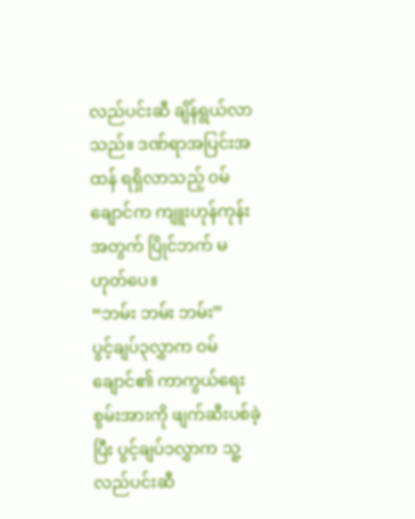လည်ပင်းဆီ ချိန်ရွယ်လာသည်။ ဒဏ်ရာအပြင်းအထန် ရရှိလာသည့် ဝမ်ချောင်က ကျူးဟုန်ကုန်းအတွက် ပြိုင်ဘက် မဟုတ်ပေ။
“ဘမ်း ဘမ်း ဘမ်း”
ပွင့်ချပ်၃လွှာက ဝမ်ချောင်၏ ကာကွယ်ရေးစွမ်းအားကို ဖျက်ဆီးပစ်ခဲ့ပြီး ပွင့်ချပ်၁လွှာက သူ့လည်ပင်းဆီ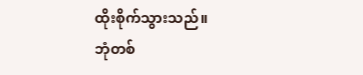ထိုးစိုက်သွားသည်။
ဘုံတစ်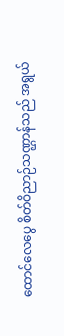ထောင်လေပွေ စိတ်ဝိညာဉ်သဏ္ဌာန်သည် အရွယ်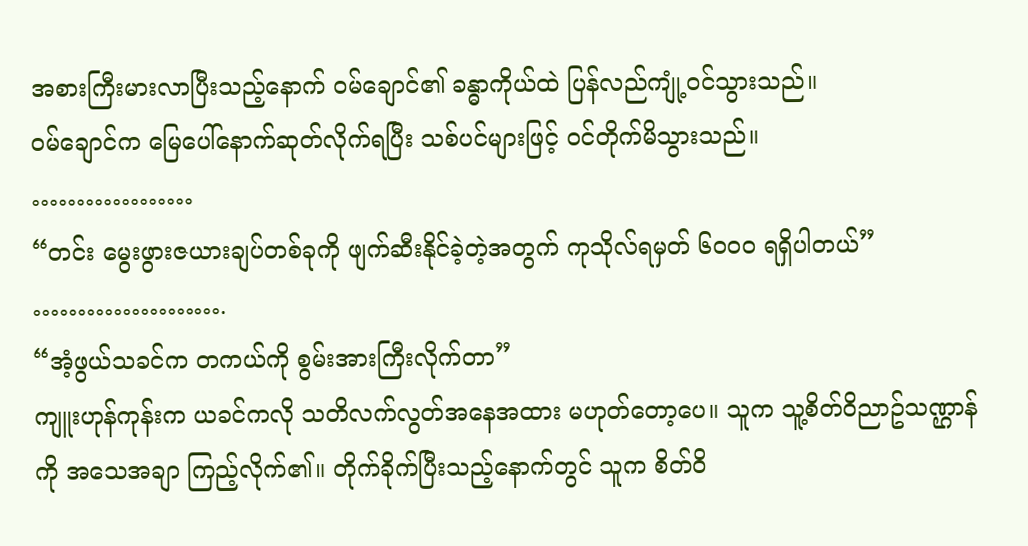အစားကြီးမားလာပြီးသည့်နောက် ဝမ်ချောင်၏ ခန္ဓာကိုယ်ထဲ ပြန်လည်ကျုံ့ဝင်သွားသည်။
ဝမ်ချောင်က မြေပေါ်နောက်ဆုတ်လိုက်ရပြီး သစ်ပင်များဖြင့် ဝင်တိုက်မိသွားသည်။
………………
“တင်း မွေးဖွားဇယားချပ်တစ်ခုကို ဖျက်ဆီးနိုင်ခဲ့တဲ့အတွက် ကုသိုလ်ရမှတ် ၆၀၀၀ ရရှိပါတယ်”
………………….
“အံ့ဖွယ်သခင်က တကယ်ကို စွမ်းအားကြီးလိုက်တာ”
ကျူးဟုန်ကုန်းက ယခင်ကလို သတိလက်လွတ်အနေအထား မဟုတ်တော့ပေ။ သူက သူ့စိတ်ဝိညာဥ်သဏ္ဌာန်ကို အသေအချာ ကြည့်လိုက်၏။ တိုက်ခိုက်ပြီးသည့်နောက်တွင် သူက စိတ်ဝိ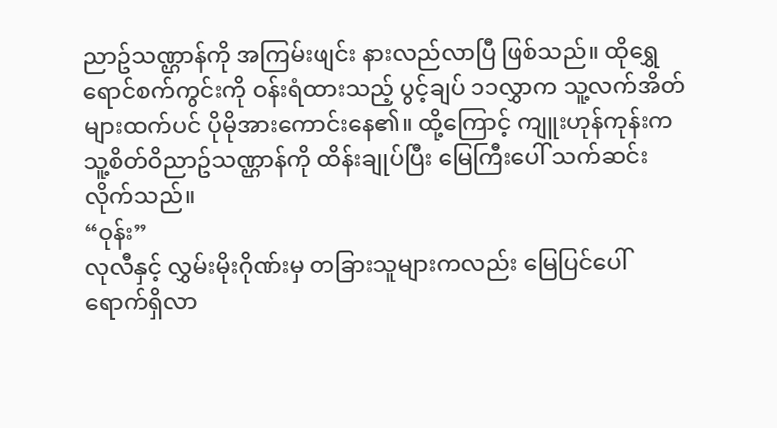ညာဥ်သဏ္ဌာန်ကို အကြမ်းဖျင်း နားလည်လာပြီ ဖြစ်သည်။ ထိုရွှေရောင်စက်ကွင်းကို ဝန်းရံထားသည့် ပွင့်ချပ် ၁၁လွှာက သူ့လက်အိတ်များထက်ပင် ပိုမိုအားကောင်းနေ၏။ ထို့ကြောင့် ကျူးဟုန်ကုန်းက သူ့စိတ်ဝိညာဥ်သဏ္ဌာန်ကို ထိန်းချုပ်ပြီး မြေကြီးပေါ် သက်ဆင်းလိုက်သည်။
“ဝုန်း”
လုလီနှင့် လွှမ်းမိုးဂိုဏ်းမှ တခြားသူများကလည်း မြေပြင်ပေါ် ရောက်ရှိလာ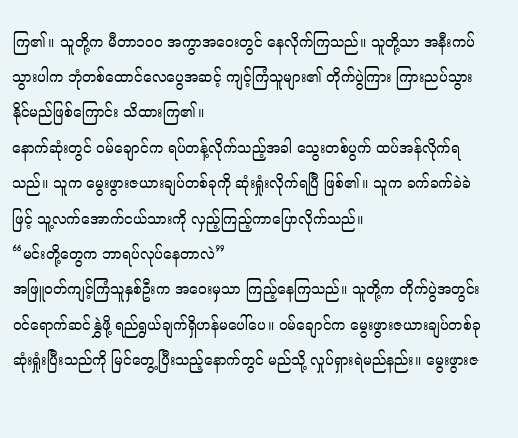ကြ၏။ သူတို့က မီတာ၁၀၀ အကွာအဝေးတွင် နေလိုက်ကြသည်။ သူတို့သာ အနီးကပ်သွားပါက ဘုံတစ်ထောင်လေပွေအဆင့် ကျင့်ကြံသူများ၏ တိုက်ပွဲကြား ကြားညပ်သွားနိုင်မည်ဖြစ်ကြောင်း သိထားကြ၏။
နောက်ဆုံးတွင် ဝမ်ချောင်က ရပ်တန့်လိုက်သည့်အခါ သွေးတစ်ပွက် ထပ်အန်လိုက်ရသည်။ သူက မွေးဖွားဇယားချပ်တစ်ခုကို ဆုံးရှုံးလိုက်ရပြီ ဖြစ်၏။ သူက ခက်ခက်ခဲခဲဖြင့် သူ့လက်အောက်ငယ်သားကို လှည့်ကြည့်ကာပြောလိုက်သည်။
“မင်းတို့တွေက ဘာရပ်လုပ်နေတာလဲ”
အဖြူဝတ်ကျင့်ကြံသူနှစ်ဦးက အဝေးမှသာ ကြည့်နေကြသည်။ သူတို့က တိုက်ပွဲအတွင်း ဝင်ရောက်ဆင်နွှဲဖို့ ရည်ရွယ်ချက်ရှိဟန်မပေါ်ပေ။ ဝမ်ချောင်က မွေးဖွားဇယားချပ်တစ်ခု ဆုံးရှုံးပြီးသည်ကို မြင်တွေ့ပြီးသည့်နောက်တွင် မည်သို့ လှုပ်ရှားရဲမည်နည်း။ မွေးဖွားဇ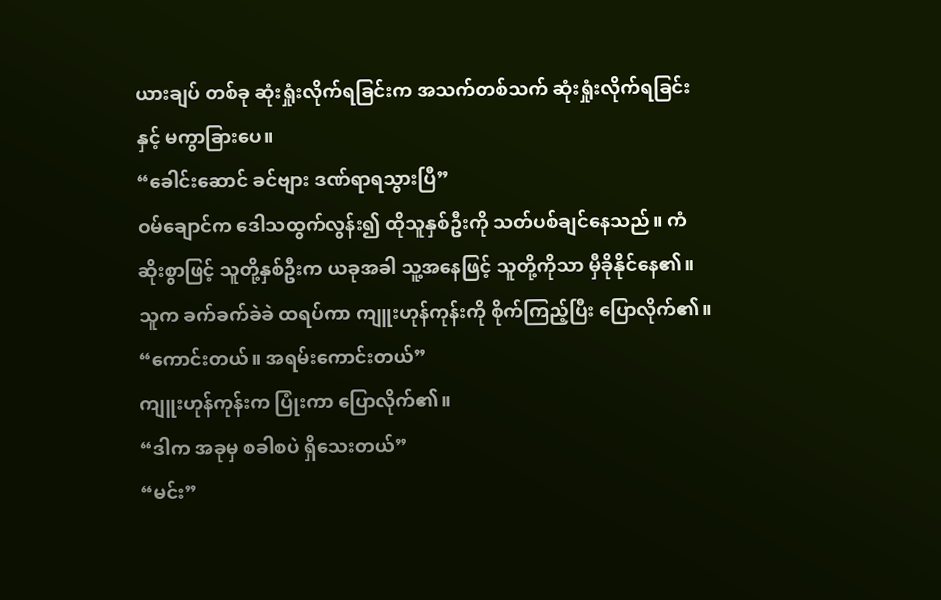ယားချပ် တစ်ခု ဆုံးရှုံးလိုက်ရခြင်းက အသက်တစ်သက် ဆုံးရှုံးလိုက်ရခြင်းနှင့် မကွာခြားပေ။
“ခေါင်းဆောင် ခင်ဗျား ဒဏ်ရာရသွားပြီ”
ဝမ်ချောင်က ဒေါသထွက်လွန်း၍ ထိုသူနှစ်ဦးကို သတ်ပစ်ချင်နေသည်။ ကံဆိုးစွာဖြင့် သူတို့နှစ်ဦးက ယခုအခါ သူ့အနေဖြင့် သူတို့ကိုသာ မှီခိုနိုင်နေ၏။ သူက ခက်ခက်ခဲခဲ ထရပ်ကာ ကျူးဟုန်ကုန်းကို စိုက်ကြည့်ပြီး ပြောလိုက်၏။
“ကောင်းတယ်။ အရမ်းကောင်းတယ်”
ကျူးဟုန်ကုန်းက ပြုံးကာ ပြောလိုက်၏။
“ဒါက အခုမှ စခါစပဲ ရှိသေးတယ်”
“မင်း”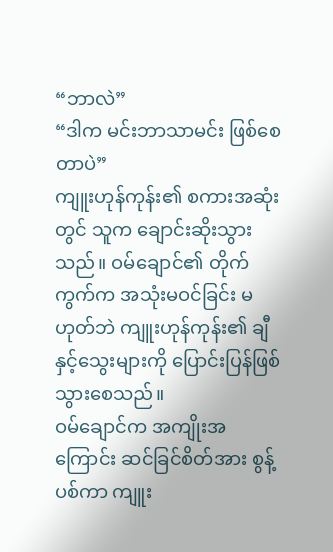“ဘာလဲ”
“ဒါက မင်းဘာသာမင်း ဖြစ်စေတာပဲ”
ကျူးဟုန်ကုန်း၏ စကားအဆုံးတွင် သူက ချောင်းဆိုးသွားသည်။ ဝမ်ချောင်၏ တိုက်ကွက်က အသုံးမဝင်ခြင်း မဟုတ်ဘဲ ကျူးဟုန်ကုန်း၏ ချီနှင့်သွေးများကို ပြောင်းပြန်ဖြစ်သွားစေသည်။
ဝမ်ချောင်က အကျိုးအကြောင်း ဆင်ခြင်စိတ်အား စွန့်ပစ်ကာ ကျူး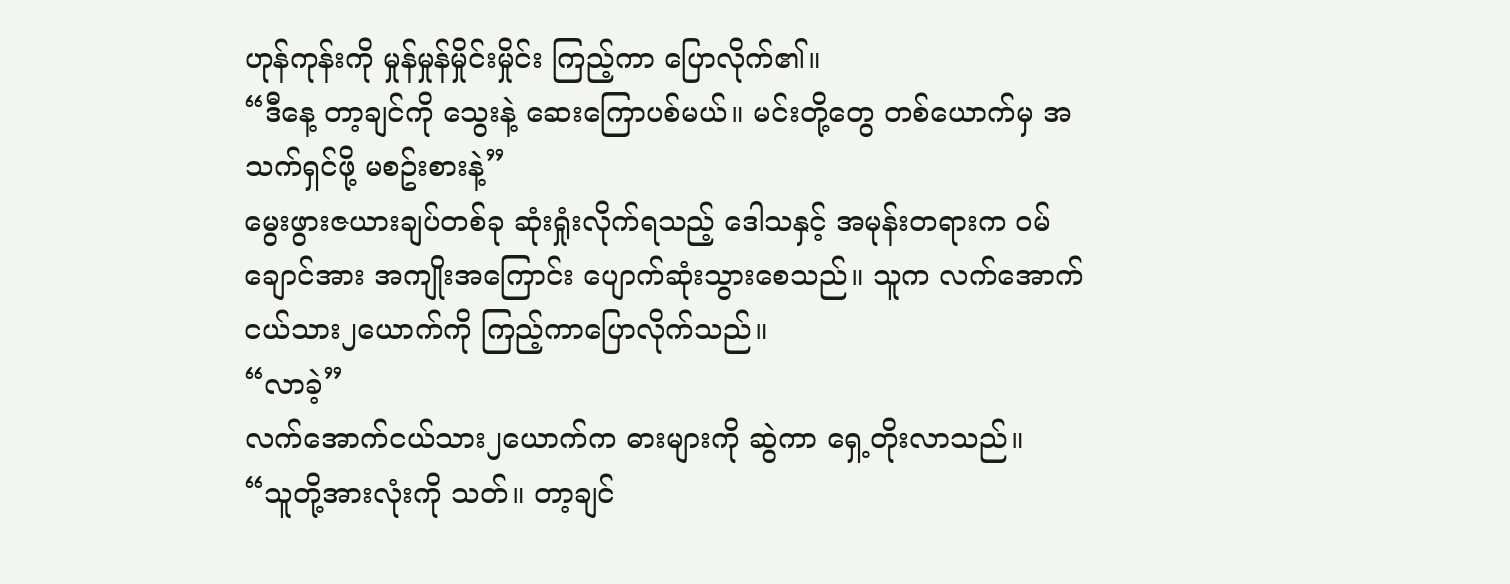ဟုန်ကုန်းကို မှုန်မှုန်မှိုင်းမှိုင်း ကြည့်ကာ ပြောလိုက်၏။
“ဒီနေ့ တာ့ချင်ကို သွေးနဲ့ ဆေးကြောပစ်မယ်။ မင်းတို့တွေ တစ်ယောက်မှ အသက်ရှင်ဖို့ မစဥ်းစားနဲ့”
မွေးဖွားဇယားချပ်တစ်ခု ဆုံးရှုံးလိုက်ရသည့် ဒေါသနှင့် အမုန်းတရားက ဝမ်ချောင်အား အကျိုးအကြောင်း ပျောက်ဆုံးသွားစေသည်။ သူက လက်အောက်ငယ်သား၂ယောက်ကို ကြည့်ကာပြောလိုက်သည်။
“လာခဲ့”
လက်အောက်ငယ်သား၂ယောက်က ဓားများကို ဆွဲကာ ရှေ့တိုးလာသည်။
“သူတို့အားလုံးကို သတ်။ တာ့ချင်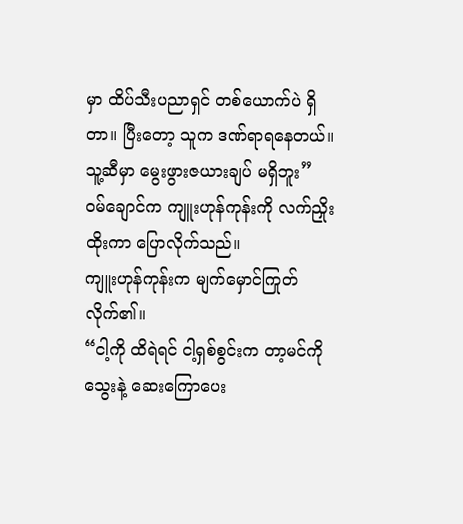မှာ ထိပ်သီးပညာရှင် တစ်ယောက်ပဲ ရှိတာ။ ပြီးတော့ သူက ဒဏ်ရာရနေတယ်။ သူ့ဆီမှာ မွေးဖွားဇယားချပ် မရှိဘူး”
ဝမ်ချောင်က ကျူးဟုန်ကုန်းကို လက်ညှိုးထိုးကာ ပြောလိုက်သည်။
ကျူးဟုန်ကုန်းက မျက်မှောင်ကြုတ်လိုက်၏။
“ငါ့ကို ထိရဲရင် ငါ့ရှစ်စွင်းက တာ့မင်ကို သွေးနဲ့ ဆေးကြောပေး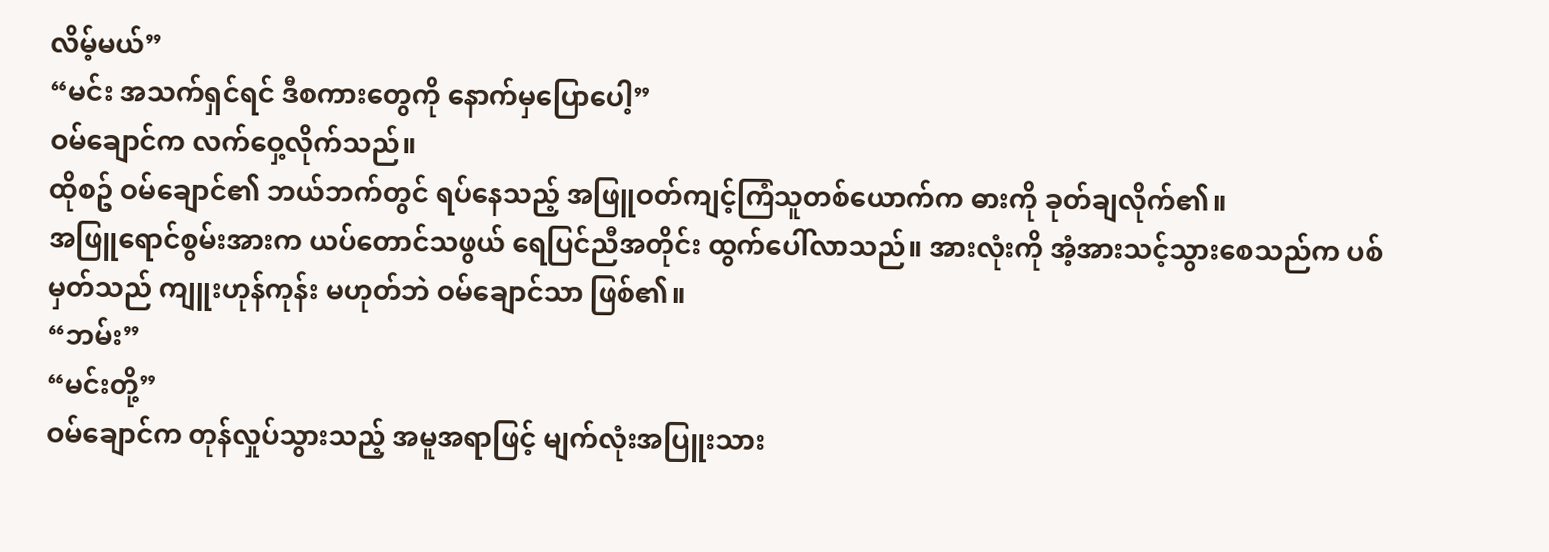လိမ့်မယ်”
“မင်း အသက်ရှင်ရင် ဒီစကားတွေကို နောက်မှပြောပေါ့”
ဝမ်ချောင်က လက်ဝှေ့လိုက်သည်။
ထိုစဥ် ဝမ်ချောင်၏ ဘယ်ဘက်တွင် ရပ်နေသည့် အဖြူဝတ်ကျင့်ကြံသူတစ်ယောက်က ဓားကို ခုတ်ချလိုက်၏။
အဖြူရောင်စွမ်းအားက ယပ်တောင်သဖွယ် ရေပြင်ညီအတိုင်း ထွက်ပေါ်လာသည်။ အားလုံးကို အံ့အားသင့်သွားစေသည်က ပစ်မှတ်သည် ကျူးဟုန်ကုန်း မဟုတ်ဘဲ ဝမ်ချောင်သာ ဖြစ်၏။
“ဘမ်း”
“မင်းတို့”
ဝမ်ချောင်က တုန်လှုပ်သွားသည့် အမူအရာဖြင့် မျက်လုံးအပြူးသား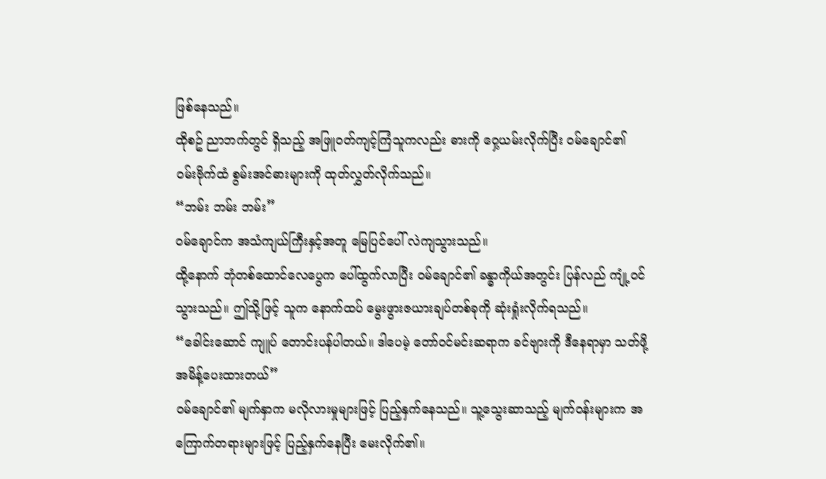ဖြစ်နေသည်။
ထိုစဥ် ညာဘက်တွင် ရှိသည့် အဖြူဝတ်ကျင့်ကြံသူကလည်း ဓားကို ဝှေ့ယမ်းလိုက်ပြီး ဝမ်ချောင်၏ ဝမ်းဗိုက်ထံ စွမ်းအင်ဓားများကို ထုတ်လွှတ်လိုက်သည်။
“ဘမ်း ဘမ်း ဘမ်း”
ဝမ်ချောင်က အသံကျယ်ကြီးနှင့်အတူ မြေပြင်ပေါ် လဲကျသွားသည်။
ထို့နောက် ဘုံတစ်ထောင်လေပွေက ပေါ်ထွက်လာပြီး ဝမ်ချောင်၏ ခန္ဓာကိုယ်အတွင်း ပြန်လည် ကျုံ့ဝင်သွားသည်။ ဤသို့ဖြင့် သူက နောက်ထပ် မွေးဖွားဇယားချပ်တစ်ခုကို ဆုံးရှုံးလိုက်ရသည်။
“ခေါင်းဆောင် ကျူပ် တောင်းပန်ပါတယ်။ ဒါပေမဲ့ တော်ဝင်မင်းဆရာက ခင်ဗျားကို ဒီနေရာမှာ သတ်ဖို့ အမိန့်ပေးထားတယ်”
ဝမ်ချောင်၏ မျက်နှာက မလိုလားမှုများဖြင့် ပြည့်နှက်နေသည်။ သူ့သွေးဆာသည့် မျက်ဝန်းများက အကြောက်တရားများဖြင့် ပြည့်နှက်နေပြီး မေးလိုက်၏။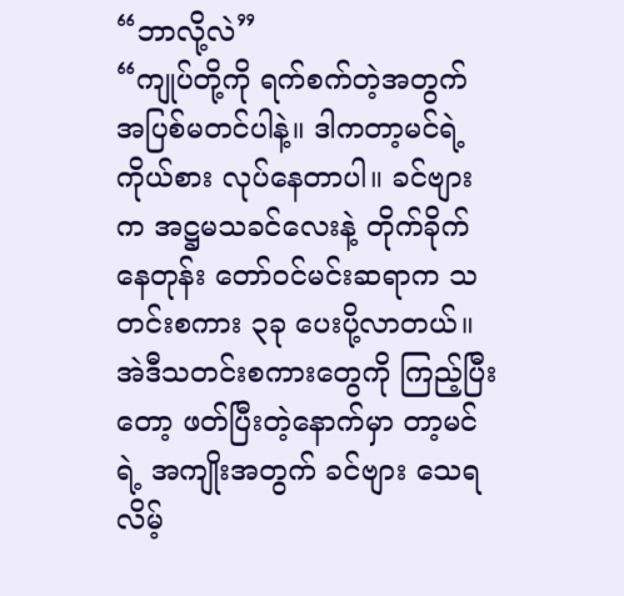“ဘာလို့လဲ”
“ကျုပ်တို့ကို ရက်စက်တဲ့အတွက် အပြစ်မတင်ပါနဲ့။ ဒါကတာ့မင်ရဲ့ ကိုယ်စား လုပ်နေတာပါ။ ခင်ဗျားက အဋ္ဌမသခင်လေးနဲ့ တိုက်ခိုက်နေတုန်း တော်ဝင်မင်းဆရာက သတင်းစကား ၃ခု ပေးပို့လာတယ်။ အဲဒီသတင်းစကားတွေကို ကြည့်ပြီးတော့ ဖတ်ပြီးတဲ့နောက်မှာ တာ့မင်ရဲ့ အကျိုးအတွက် ခင်ဗျား သေရလိမ့်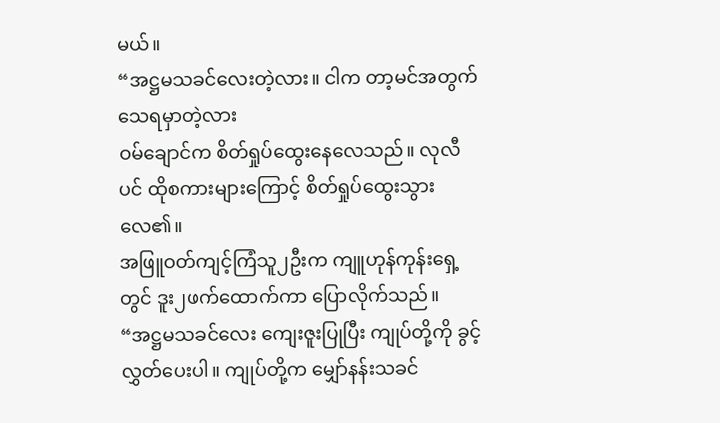မယ်။
“အဋ္ဌမသခင်လေးတဲ့လား။ ငါက တာ့မင်အတွက် သေရမှာတဲ့လား
ဝမ်ချောင်က စိတ်ရှုပ်ထွေးနေလေသည်။ လုလီပင် ထိုစကားများကြောင့် စိတ်ရှုပ်ထွေးသွားလေ၏။
အဖြူဝတ်ကျင့်ကြံသူ၂ဦးက ကျူဟုန်ကုန်းရှေ့တွင် ဒူး၂ဖက်ထောက်ကာ ပြောလိုက်သည်။
“အဋ္ဌမသခင်လေး ကျေးဇူးပြုပြီး ကျုပ်တို့ကို ခွင့်လွှတ်ပေးပါ။ ကျုပ်တို့က မျှော်နန်းသခင်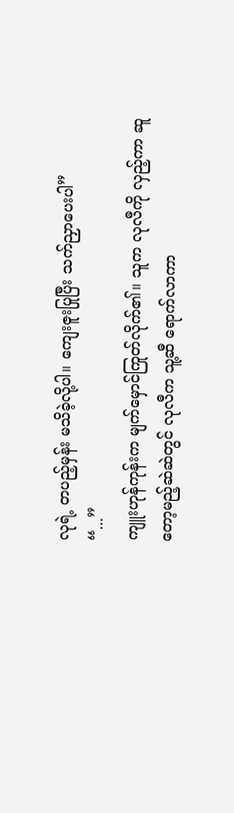လုရဲ့ တပည့်မှန်း မသိခဲ့လို့ပါ။ ကျေးဇူးပြုပြီး သက်ညှာပေးပါ”
“...”
ကျူးဟုန်ကုန်းက မျက်မှောင်ကြုတ်လိုက်၏။ သူက လုလီကို လှည့်ကာ ဆူတော့မည့်ဆဲဆဲတွင် လုလီက သူ့ဆီ ရောက်လာကာ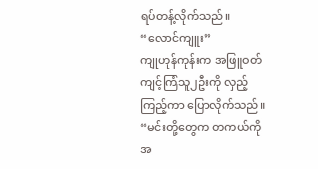ရပ်တန့်လိုက်သည်။
“လောင်ကျူး”
ကျုဟုန်ကုန်းက အဖြူဝတ်ကျင့်ကြံသူ၂ဦးကို လှည့်ကြည့်ကာ ပြောလိုက်သည်။
“မင်းတို့တွေက တကယ်ကို အ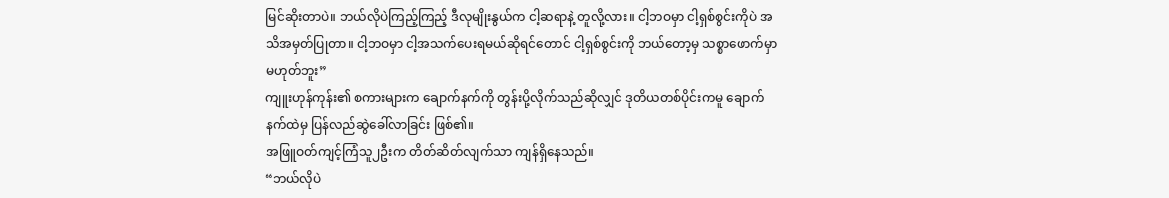မြင်ဆိုးတာပဲ။ ဘယ်လိုပဲကြည့်ကြည့် ဒီလုမျိုးနွယ်က ငါ့ဆရာနဲ့ တူလို့လား။ ငါ့ဘဝမှာ ငါ့ရှစ်စွင်းကိုပဲ အသိအမှတ်ပြုတာ။ ငါ့ဘဝမှာ ငါ့အသက်ပေးရမယ်ဆိုရင်တောင် ငါ့ရှစ်စွင်းကို ဘယ်တော့မှ သစ္စာဖောက်မှာ မဟုတ်ဘူး”
ကျူးဟုန်ကုန်း၏ စကားများက ချောက်နက်ကို တွန်းပို့လိုက်သည်ဆိုလျှင် ဒုတိယတစ်ပိုင်းကမူ ချောက်နက်ထဲမှ ပြန်လည်ဆွဲခေါ်လာခြင်း ဖြစ်၏။
အဖြူဝတ်ကျင့်ကြံသူ၂ဦးက တိတ်ဆိတ်လျက်သာ ကျန်ရှိနေသည်။
“ဘယ်လိုပဲ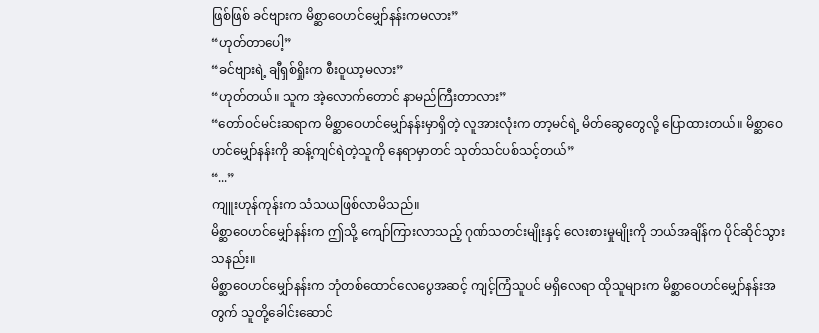ဖြစ်ဖြစ် ခင်ဗျားက မိစ္ဆာဝေဟင်မျှော်နန်းကမလား”
“ဟုတ်တာပေါ့”
“ခင်ဗျားရဲ့ ချီရှစ်ရှိုးက စီးဝူယာ့မလား”
“ဟုတ်တယ်။ သူက အဲ့လောက်တောင် နာမည်ကြီးတာလား”
“တော်ဝင်မင်းဆရာက မိစ္ဆာဝေဟင်မျှော်နန်းမှာရှိတဲ့ လူအားလုံးက တာ့မင်ရဲ့ မိတ်ဆွေတွေလို့ ပြောထားတယ်။ မိစ္ဆာဝေဟင်မျှော်နန်းကို ဆန့်ကျင်ရဲတဲ့သူကို နေရာမှာတင် သုတ်သင်ပစ်သင့်တယ်”
“...”
ကျူးဟုန်ကုန်းက သံသယဖြစ်လာမိသည်။
မိစ္ဆာဝေဟင်မျှော်နန်းက ဤသို့ ကျော်ကြားလာသည့် ဂုဏ်သတင်းမျိုးနှင့် လေးစားမှုမျိုးကို ဘယ်အချိန်က ပိုင်ဆိုင်သွားသနည်း။
မိစ္ဆာဝေဟင်မျှော်နန်းက ဘုံတစ်ထောင်လေပွေအဆင့် ကျင့်ကြံသူပင် မရှိလေရာ ထိုသူများက မိစ္ဆာဝေဟင်မျှော်နန်းအတွက် သူတို့ခေါင်းဆောင်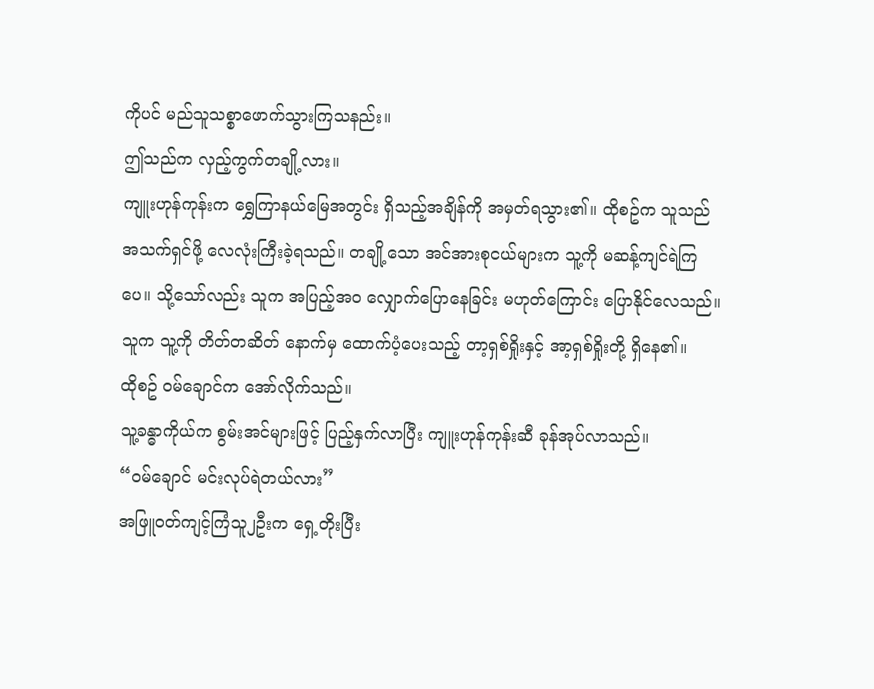ကိုပင် မည်သူသစ္စာဖောက်သွားကြသနည်း။
ဤသည်က လှည့်ကွက်တချို့လား။
ကျူးဟုန်ကုန်းက ရွှေကြာနယ်မြေအတွင်း ရှိသည့်အချိန်ကို အမှတ်ရသွား၏။ ထိုစဥ်က သူသည် အသက်ရှင်ဖို့ လေလုံးကြီးခဲ့ရသည်။ တချို့သော အင်အားစုငယ်များက သူ့ကို မဆန့်ကျင်ရဲကြပေ။ သို့သော်လည်း သူက အပြည့်အဝ လျှောက်ပြောနေခြင်း မဟုတ်ကြောင်း ပြောနိုင်လေသည်။ သူက သူ့ကို တိတ်တဆိတ် နောက်မှ ထောက်ပံ့ပေးသည့် တာ့ရှစ်ရှိုးနှင့် အာ့ရှစ်ရှိုးတို့ ရှိနေ၏။
ထိုစဥ် ဝမ်ချောင်က အော်လိုက်သည်။
သူ့ခန္ဓာကိုယ်က စွမ်းအင်များဖြင့် ပြည့်နှက်လာပြီး ကျူးဟုန်ကုန်းဆီ ခုန်အုပ်လာသည်။
“ဝမ်ချောင် မင်းလုပ်ရဲတယ်လား”
အဖြူဝတ်ကျင့်ကြံသူ၂ဦးက ရှေ့တိုးပြီး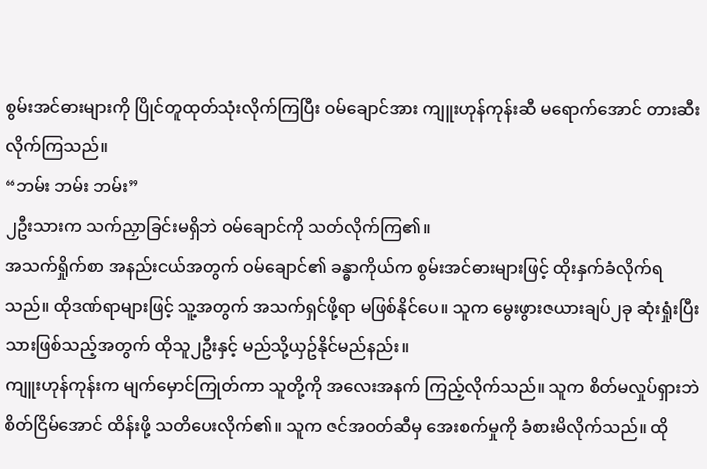စွမ်းအင်ဓားများကို ပြိုင်တူထုတ်သုံးလိုက်ကြပြီး ဝမ်ချောင်အား ကျူးဟုန်ကုန်းဆီ မရောက်အောင် တားဆီးလိုက်ကြသည်။
“ဘမ်း ဘမ်း ဘမ်း”
၂ဦးသားက သက်ညှာခြင်းမရှိဘဲ ဝမ်ချောင်ကို သတ်လိုက်ကြ၏။
အသက်ရှိုက်စာ အနည်းငယ်အတွက် ဝမ်ချောင်၏ ခန္ဓာကိုယ်က စွမ်းအင်ဓားများဖြင့် ထိုးနှက်ခံလိုက်ရသည်။ ထိုဒဏ်ရာများဖြင့် သူ့အတွက် အသက်ရှင်ဖို့ရာ မဖြစ်နိုင်ပေ။ သူက မွေးဖွားဇယားချပ်၂ခု ဆုံးရှုံးပြီးသားဖြစ်သည့်အတွက် ထိုသူ၂ဦးနှင့် မည်သို့ယှဥ်နိုင်မည်နည်း။
ကျူးဟုန်ကုန်းက မျက်မှောင်ကြုတ်ကာ သူတို့ကို အလေးအနက် ကြည့်လိုက်သည်။ သူက စိတ်မလှုပ်ရှားဘဲ စိတ်ငြိမ်အောင် ထိန်းဖို့ သတိပေးလိုက်၏။ သူက ဇင်အဝတ်ဆီမှ အေးစက်မှုကို ခံစားမိလိုက်သည်။ ထို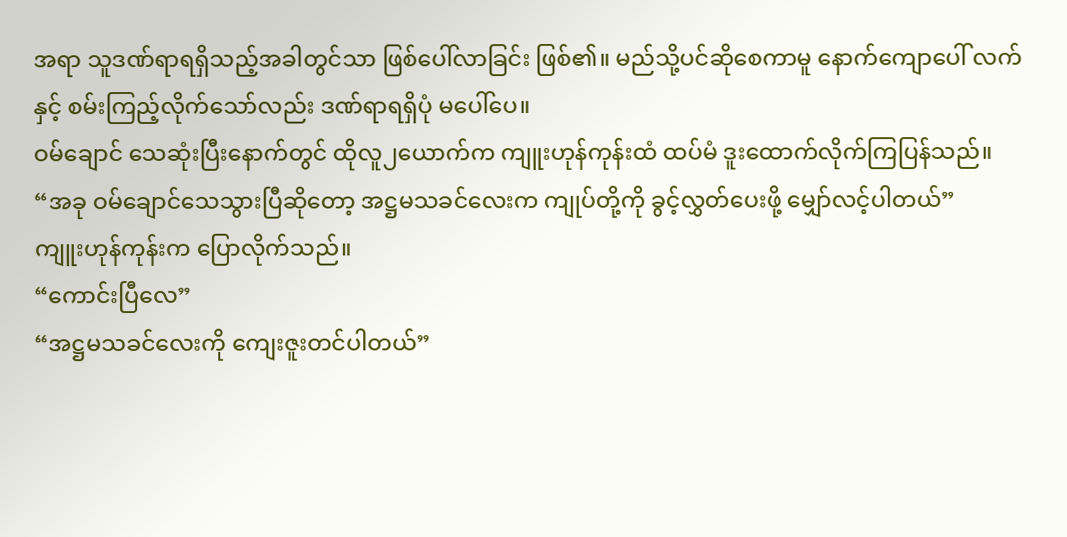အရာ သူဒဏ်ရာရရှိသည့်အခါတွင်သာ ဖြစ်ပေါ်လာခြင်း ဖြစ်၏။ မည်သို့ပင်ဆိုစေကာမူ နောက်ကျောပေါ် လက်နှင့် စမ်းကြည့်လိုက်သော်လည်း ဒဏ်ရာရရှိပုံ မပေါ်ပေ။
ဝမ်ချောင် သေဆုံးပြီးနောက်တွင် ထိုလူ၂ယောက်က ကျူးဟုန်ကုန်းထံ ထပ်မံ ဒူးထောက်လိုက်ကြပြန်သည်။
“အခု ဝမ်ချောင်သေသွားပြီဆိုတော့ အဋ္ဌမသခင်လေးက ကျုပ်တို့ကို ခွင့်လွှတ်ပေးဖို့ မျှော်လင့်ပါတယ်”
ကျူးဟုန်ကုန်းက ပြောလိုက်သည်။
“ကောင်းပြီလေ”
“အဋ္ဌမသခင်လေးကို ကျေးဇူးတင်ပါတယ်”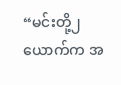“မင်းတို့၂ယောက်က အ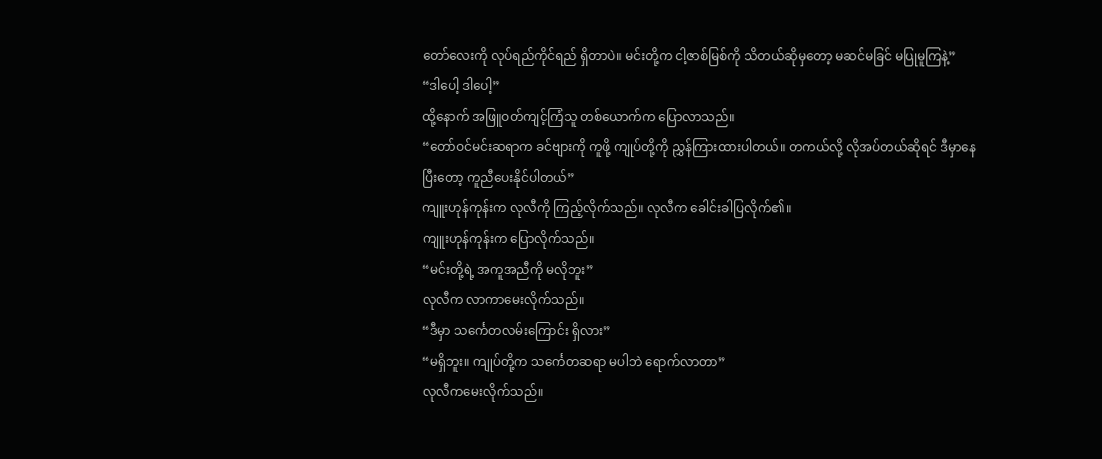တော်လေးကို လုပ်ရည်ကိုင်ရည် ရှိတာပဲ။ မင်းတို့က ငါ့ဇာစ်မြစ်ကို သိတယ်ဆိုမှတော့ မဆင်မခြင် မပြုမူကြနဲ့”
“ဒါပေါ့ ဒါပေါ့”
ထို့နောက် အဖြူဝတ်ကျင့်ကြံသူ တစ်ယောက်က ပြောလာသည်။
“တော်ဝင်မင်းဆရာက ခင်ဗျားကို ကူဖို့ ကျုပ်တို့ကို ညွှန်ကြားထားပါတယ်။ တကယ်လို့ လိုအပ်တယ်ဆိုရင် ဒီမှာနေပြီးတော့ ကူညီပေးနိုင်ပါတယ်”
ကျူးဟုန်ကုန်းက လုလီကို ကြည့်လိုက်သည်။ လုလီက ခေါင်းခါပြလိုက်၏။
ကျူးဟုန်ကုန်းက ပြောလိုက်သည်။
“မင်းတို့ရဲ့ အကူအညီကို မလိုဘူး”
လုလီက လာကာမေးလိုက်သည်။
“ဒီမှာ သင်္ကေတလမ်းကြောင်း ရှိလား”
“မရှိဘူး။ ကျုပ်တို့က သင်္ကေတဆရာ မပါဘဲ ရောက်လာတာ”
လုလီကမေးလိုက်သည်။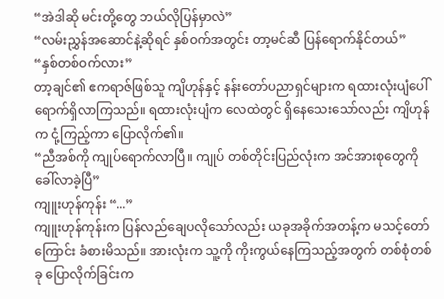“အဲဒါဆို မင်းတို့တွေ ဘယ်လိုပြန်မှာလဲ”
“လမ်းညွှန်အဆောင်နဲ့ဆိုရင် နှစ်ဝက်အတွင်း တာ့မင်ဆီ ပြန်ရောက်နိုင်တယ်”
“နှစ်တစ်ဝက်လား”
တာ့ချင်၏ ဧကရာဇ်ဖြစ်သူ ကျိဟုန်နှင့် နန်းတော်ပညာရှင်များက ရထားလုံးပျံပေါ် ရောက်ရှိလာကြသည်။ ရထားလုံးပျံက လေထဲတွင် ရှိနေသေးသော်လည်း ကျိဟုန်က ငုံ့ကြည့်ကာ ပြောလိုက်၏။
“ညီအစ်ကို ကျုပ်ရောက်လာပြီ။ ကျုပ် တစ်တိုင်းပြည်လုံးက အင်အားစုတွေကို ခေါ်လာခဲ့ပြီ”
ကျူးဟုန်ကုန်း “...”
ကျူးဟုန်ကုန်းက ပြန်လည်ချေပလိုသော်လည်း ယခုအခိုက်အတန့်က မသင့်တော်ကြောင်း ခံစားမိသည်။ အားလုံးက သူ့ကို ကိုးကွယ်နေကြသည့်အတွက် တစ်စုံတစ်ခု ပြောလိုက်ခြင်းက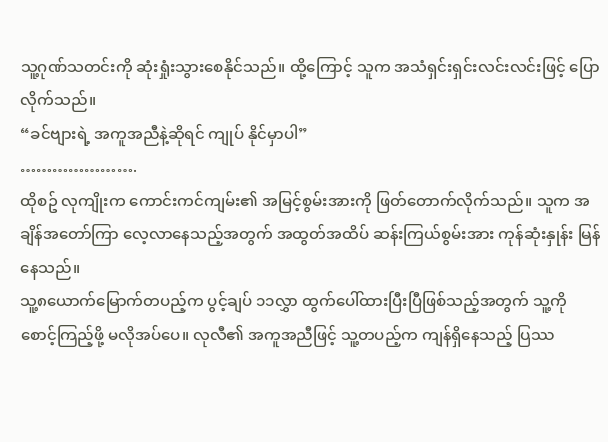သူ့ဂုဏ်သတင်းကို ဆုံးရှုံးသွားစေနိုင်သည်။ ထို့ကြောင့် သူက အသံရှင်းရှင်းလင်းလင်းဖြင့် ပြောလိုက်သည်။
“ခင်ဗျားရဲ့ အကူအညီနဲ့ဆိုရင် ကျုပ် နိုင်မှာပါ”
………………….
ထိုစဥ် လုကျိုးက ကောင်းကင်ကျမ်း၏ အမြင့်စွမ်းအားကို ဖြတ်တောက်လိုက်သည်။ သူက အချိန်အတော်ကြာ လေ့လာနေသည့်အတွက် အထွတ်အထိပ် ဆန်းကြယ်စွမ်းအား ကုန်ဆုံးနှုန်း မြန်နေသည်။
သူ့၈ယောက်မြောက်တပည့်က ပွင့်ချပ် ၁၁လွှာ ထွက်ပေါ်ထားပြီးပြီဖြစ်သည့်အတွက် သူ့ကို စောင့်ကြည့်ဖို့ မလိုအပ်ပေ။ လုလီ၏ အကူအညီဖြင့် သူ့တပည့်က ကျန်ရှိနေသည့် ပြဿ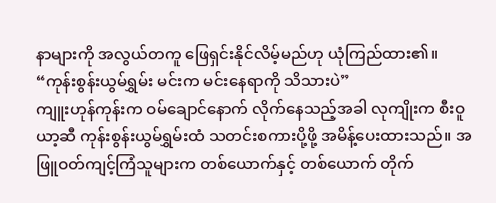နာများကို အလွယ်တကူ ဖြေရှင်းနိုင်လိမ့်မည်ဟု ယုံကြည်ထား၏။
“ကုန်းစွန်းယွမ်ရွှမ်း မင်းက မင်းနေရာကို သိသားပဲ”
ကျူးဟုန်ကုန်းက ဝမ်ချောင်နောက် လိုက်နေသည့်အခါ လုကျိုးက စီးဝူယာ့ဆီ ကုန်းစွန်းယွမ်ရွှမ်းထံ သတင်းစကားပို့ဖို့ အမိန့်ပေးထားသည်။ အဖြူဝတ်ကျင့်ကြံသူများက တစ်ယောက်နှင့် တစ်ယောက် တိုက်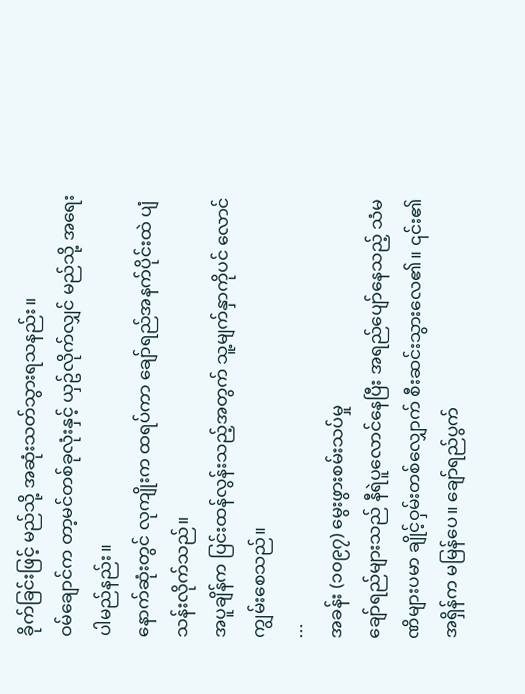ခိုက်ခြင်းဖြင့် မည်သို့ အဆုံးသတ်သွားရသနည်း။
ဝမ်ချောင်က တာ့မင်တစ်ခုလုံးနှင့် ယှဥ်လိုက်လျှင် မည်သို့ အရေးပါမည်နည်း။
နောက်ဆုံးတွင် လုကျိုးက ထရပ်ကာ ချော်ရည်အနက်ပိုင်းထဲ ပျံသန်းလိုက်သည်။
အပူချိန်က ပြင်းထန်လွန်းသည့်အတွက် သူ့မျက်နှာကိုပင် လောင်ကျွမ်းစေသည်။
...
အခန်း (၁၀၉၇) မွေးဖွားစမ်းသပ်မှု
ချော်ရည်များသည် နီရဲပူလောင်နေပြီး အရည်ပျော်နေသည့် သံမဏိများပမာ ချိုင့်ဝှမ်းတစ်လျှောက် စီးဆင်းသွားလေ၏။ ၎င်း၏အရှိန်က မမြန်ပေ။ ချော်ရည်ပွက်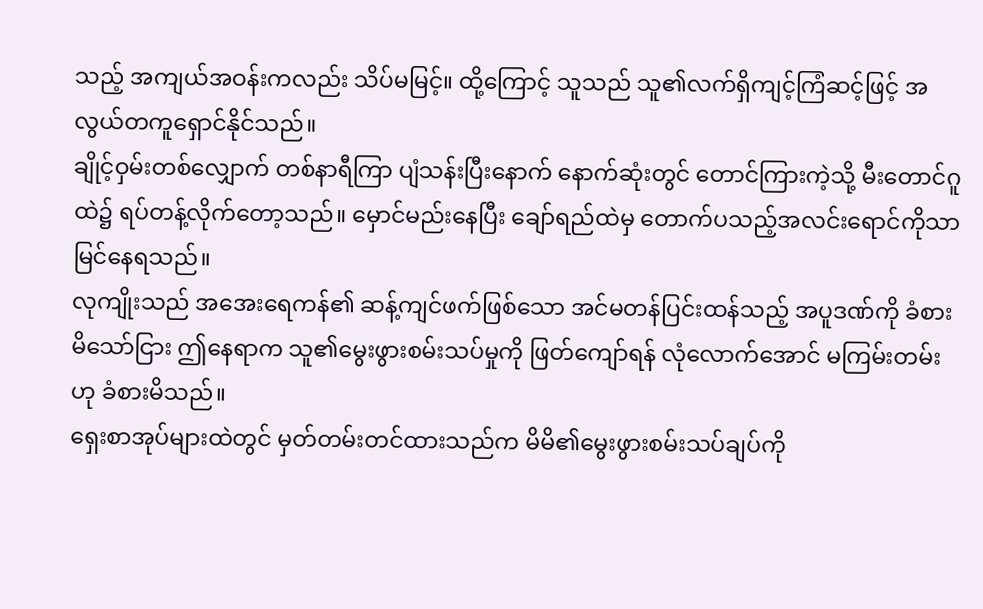သည့် အကျယ်အဝန်းကလည်း သိပ်မမြင့်။ ထို့ကြောင့် သူသည် သူ၏လက်ရှိကျင့်ကြံဆင့်ဖြင့် အလွယ်တကူရှောင်နိုင်သည်။
ချိုင့်ဝှမ်းတစ်လျှောက် တစ်နာရီကြာ ပျံသန်းပြီးနောက် နောက်ဆုံးတွင် တောင်ကြားကဲ့သို့ မီးတောင်ဂူထဲ၌ ရပ်တန့်လိုက်တော့သည်။ မှောင်မည်းနေပြီး ချော်ရည်ထဲမှ တောက်ပသည့်အလင်းရောင်ကိုသာ မြင်နေရသည်။
လုကျိုးသည် အအေးရေကန်၏ ဆန့်ကျင်ဖက်ဖြစ်သော အင်မတန်ပြင်းထန်သည့် အပူဒဏ်ကို ခံစားမိသော်ငြား ဤနေရာက သူ၏မွေးဖွားစမ်းသပ်မှုကို ဖြတ်ကျော်ရန် လုံလောက်အောင် မကြမ်းတမ်းဟု ခံစားမိသည်။
ရှေးစာအုပ်များထဲတွင် မှတ်တမ်းတင်ထားသည်က မိမိ၏မွေးဖွားစမ်းသပ်ချပ်ကို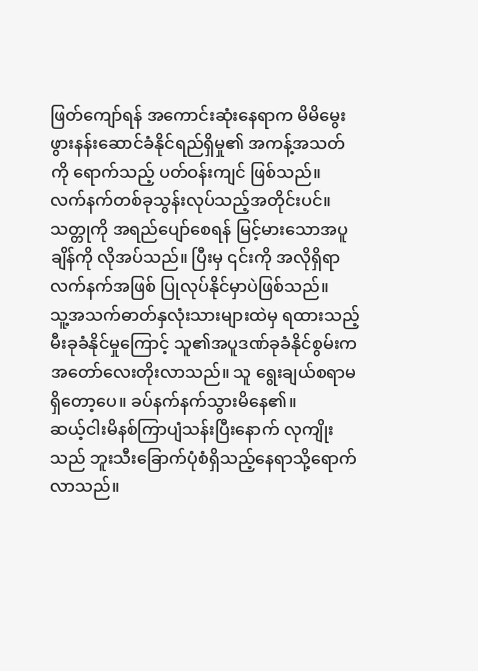ဖြတ်ကျော်ရန် အကောင်းဆုံးနေရာက မိမိမွေးဖွားနန်းဆောင်ခံနိုင်ရည်ရှိမှု၏ အကန့်အသတ်ကို ရောက်သည့် ပတ်ဝန်းကျင် ဖြစ်သည်။ လက်နက်တစ်ခုသွန်းလုပ်သည့်အတိုင်းပင်။ သတ္တုကို အရည်ပျော်စေရန် မြင့်မားသောအပူချိန်ကို လိုအပ်သည်။ ပြီးမှ ၎င်းကို အလိုရှိရာလက်နက်အဖြစ် ပြုလုပ်နိုင်မှာပဲဖြစ်သည်။
သူ့အသက်ဓာတ်နှလုံးသားများထဲမှ ရထားသည့် မီးခုခံနိုင်မှုကြောင့် သူ၏အပူဒဏ်ခုခံနိုင်စွမ်းက အတော်လေးတိုးလာသည်။ သူ ရွေးချယ်စရာမရှိတော့ပေ။ ခပ်နက်နက်သွားမိနေ၏။
ဆယ့်ငါးမိနစ်ကြာပျံသန်းပြီးနောက် လုကျိုးသည် ဘူးသီးခြောက်ပုံစံရှိသည့်နေရာသို့ရောက်လာသည်။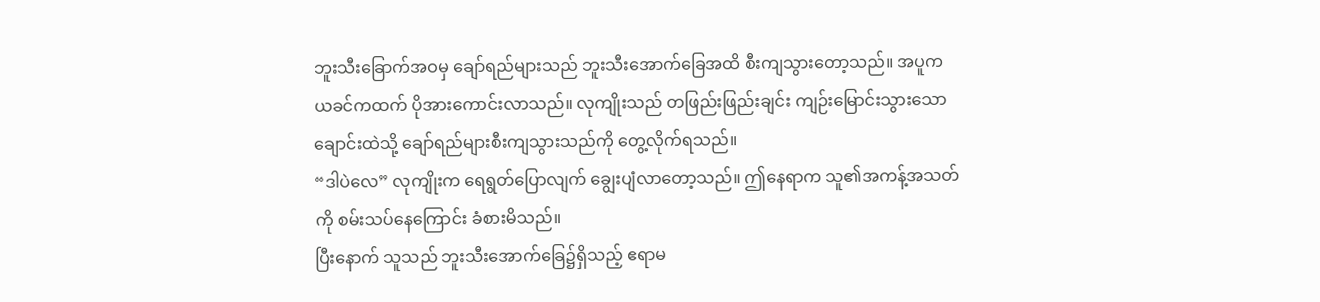ဘူးသီးခြောက်အဝမှ ချော်ရည်များသည် ဘူးသီးအောက်ခြေအထိ စီးကျသွားတော့သည်။ အပူက ယခင်ကထက် ပိုအားကောင်းလာသည်။ လုကျိုးသည် တဖြည်းဖြည်းချင်း ကျဉ်းမြောင်းသွားသော ချောင်းထဲသို့ ချော်ရည်များစီးကျသွားသည်ကို တွေ့လိုက်ရသည်။
“ဒါပဲလေ” လုကျိုးက ရေရွတ်ပြောလျက် ချွေးပျံလာတော့သည်။ ဤနေရာက သူ၏အကန့်အသတ်ကို စမ်းသပ်နေကြောင်း ခံစားမိသည်။
ပြီးနောက် သူသည် ဘူးသီးအောက်ခြေ၌ရှိသည့် ဧရာမ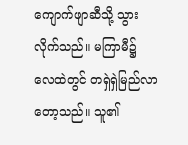ကျောက်ဖျာဆီသို့ သွားလိုက်သည်။ မကြာမီ၌ လေထဲတွင် တရှဲရှဲမြည်လာတော့သည်။ သူ၏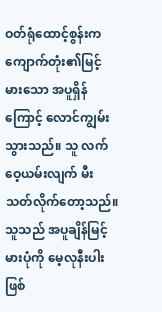ဝတ်ရုံထောင့်စွန်းက ကျောက်တုံး၏မြင့်မားသော အပူရှိန်ကြောင့် လောင်ကျွမ်းသွားသည်။ သူ လက်ဝေ့ယမ်းလျက် မီးသတ်လိုက်တော့သည်။
သူသည် အပူချိန်မြင့်မားပုံကို မေ့လုနီးပါးဖြစ်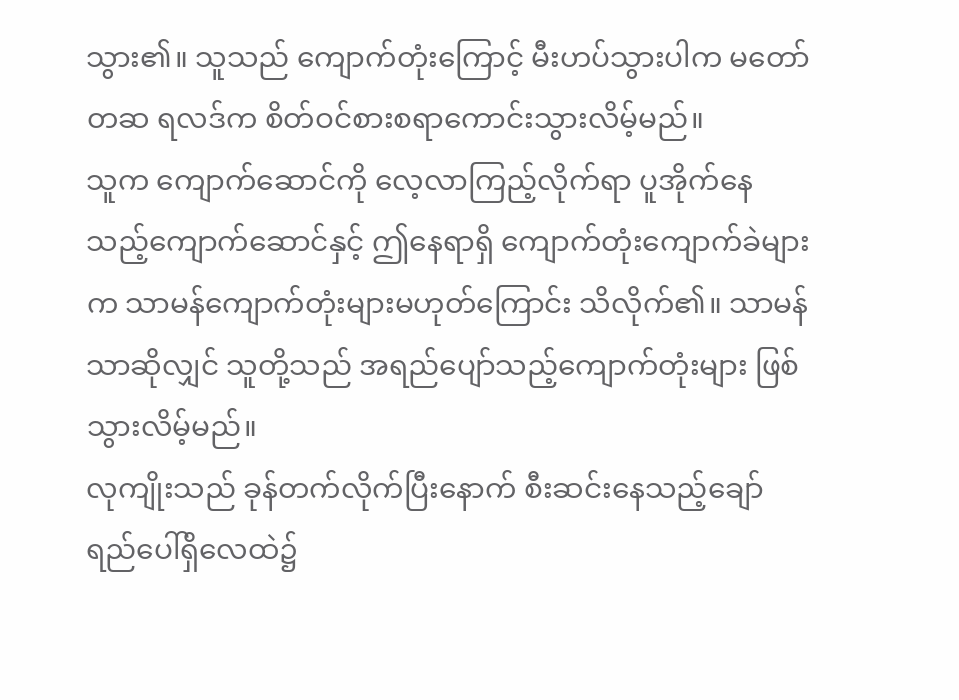သွား၏။ သူသည် ကျောက်တုံးကြောင့် မီးဟပ်သွားပါက မတော်တဆ ရလဒ်က စိတ်ဝင်စားစရာကောင်းသွားလိမ့်မည်။
သူက ကျောက်ဆောင်ကို လေ့လာကြည့်လိုက်ရာ ပူအိုက်နေသည့်ကျောက်ဆောင်နှင့် ဤနေရာရှိ ကျောက်တုံးကျောက်ခဲများက သာမန်ကျောက်တုံးများမဟုတ်ကြောင်း သိလိုက်၏။ သာမန်သာဆိုလျှင် သူတို့သည် အရည်ပျော်သည့်ကျောက်တုံးများ ဖြစ်သွားလိမ့်မည်။
လုကျိုးသည် ခုန်တက်လိုက်ပြီးနောက် စီးဆင်းနေသည့်ချော်ရည်ပေါ်ရှိလေထဲ၌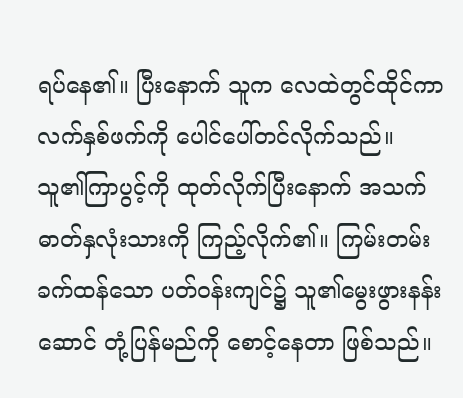ရပ်နေ၏။ ပြီးနောက် သူက လေထဲတွင်ထိုင်ကာ လက်နှစ်ဖက်ကို ပေါင်ပေါ်တင်လိုက်သည်။
သူ၏ကြာပွင့်ကို ထုတ်လိုက်ပြီးနောက် အသက်ဓာတ်နှလုံးသားကို ကြည့်လိုက်၏။ ကြမ်းတမ်းခက်ထန်သော ပတ်ဝန်းကျင်၌ သူ၏မွေးဖွားနန်းဆောင် တုံ့ပြန်မည်ကို စောင့်နေတာ ဖြစ်သည်။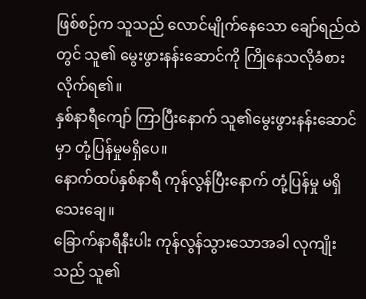ဖြစ်စဉ်က သူသည် လောင်မျိုက်နေသော ချော်ရည်ထဲတွင် သူ၏ မွေးဖွားနန်းဆောင်ကို ကြိုနေသလိုခံစားလိုက်ရ၏။
နှစ်နာရီကျော် ကြာပြီးနောက် သူ၏မွေးဖွားနန်းဆောင်မှာ တုံ့ပြန်မှုမရှိပေ။
နောက်ထပ်နှစ်နာရီ ကုန်လွန်ပြီးနောက် တုံ့ပြန်မှု မရှိသေးချေ။
ခြောက်နာရီနီးပါး ကုန်လွန်သွားသောအခါ လုကျိုးသည် သူ၏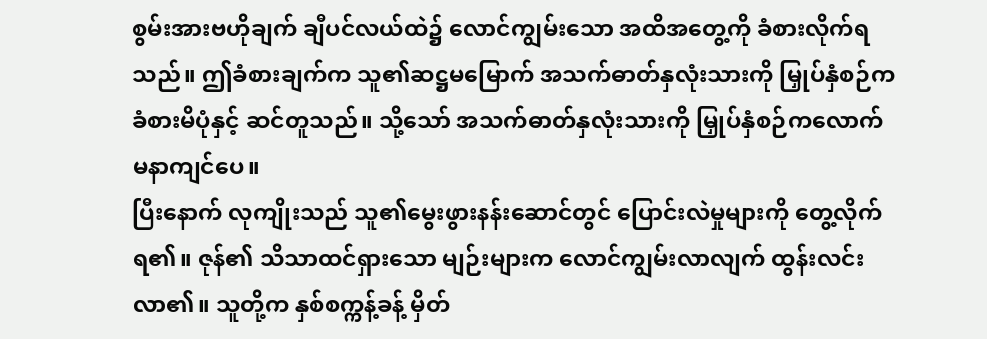စွမ်းအားဗဟိုချက် ချီပင်လယ်ထဲ၌ လောင်ကျွမ်းသော အထိအတွေ့ကို ခံစားလိုက်ရသည်။ ဤခံစားချက်က သူ၏ဆဋ္ဌမမြောက် အသက်ဓာတ်နှလုံးသားကို မြှုပ်နှံစဉ်က ခံစားမိပုံနှင့် ဆင်တူသည်။ သို့သော် အသက်ဓာတ်နှလုံးသားကို မြှုပ်နှံစဉ်ကလောက် မနာကျင်ပေ။
ပြီးနောက် လုကျိုးသည် သူ၏မွေးဖွားနန်းဆောင်တွင် ပြောင်းလဲမှုများကို တွေ့လိုက်ရ၏။ ဇုန်၏ သိသာထင်ရှားသော မျဉ်းများက လောင်ကျွမ်းလာလျက် ထွန်းလင်းလာ၏။ သူတို့က နှစ်စက္ကန့်ခန့် မှိတ်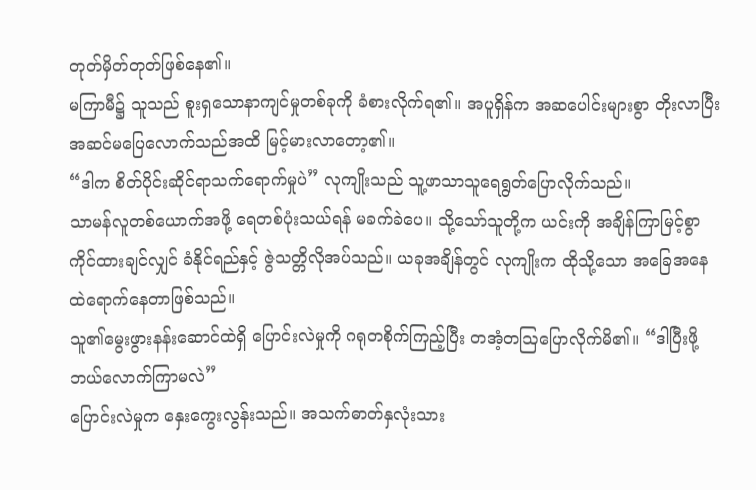တုတ်မှိတ်တုတ်ဖြစ်နေ၏။
မကြာမီ၌ သူသည် စူးရှသောနာကျင်မှုတစ်ခုကို ခံစားလိုက်ရ၏။ အပူရှိန်က အဆပေါင်းများစွာ တိုးလာပြီး အဆင်မပြေလောက်သည်အထိ မြင့်မားလာတော့၏။
“ဒါက စိတ်ပိုင်းဆိုင်ရာသက်ရောက်မှုပဲ” လုကျိုးသည် သူ့ဖာသာသူရေရွတ်ပြောလိုက်သည်။
သာမန်လူတစ်ယောက်အဖို့ ရေတစ်ပုံးသယ်ရန် မခက်ခဲပေ။ သို့သော်သူတို့က ယင်းကို အချိန်ကြာမြင့်စွာ ကိုင်ထားချင်လျှင် ခံနိုင်ရည်နှင့် ဇွဲသတ္တိလိုအပ်သည်။ ယခုအချိန်တွင် လုကျိုးက ထိုသို့သော အခြေအနေထဲရောက်နေတာဖြစ်သည်။
သူ၏မွေးဖွားနန်းဆောင်ထဲရှိ ပြောင်းလဲမှုကို ဂရုတစိုက်ကြည့်ပြီး တအံ့တဩပြောလိုက်မိ၏။ “ဒါပြီးဖို့ ဘယ်လောက်ကြာမလဲ”
ပြောင်းလဲမှုက နှေးကွေးလွန်းသည်။ အသက်ဓာတ်နှလုံးသား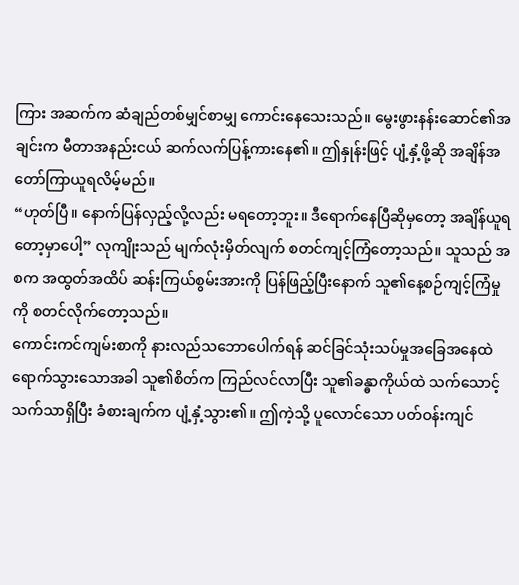ကြား အဆက်က ဆံချည်တစ်မျှင်စာမျှ ကောင်းနေသေးသည်။ မွေးဖွားနန်းဆောင်၏အချင်းက မီတာအနည်းငယ် ဆက်လက်ပြန့်ကားနေ၏။ ဤနှုန်းဖြင့် ပျံ့နှံ့ဖို့ဆို အချိန်အတော်ကြာယူရလိမ့်မည်။
“ဟုတ်ပြီ။ နောက်ပြန်လှည့်လို့လည်း မရတော့ဘူး။ ဒီရောက်နေပြီဆိုမှတော့ အချိန်ယူရတော့မှာပေါ့” လုကျိုးသည် မျက်လုံးမှိတ်လျက် စတင်ကျင့်ကြံတော့သည်။ သူသည် အစက အထွတ်အထိပ် ဆန်းကြယ်စွမ်းအားကို ပြန်ဖြည့်ပြီးနောက် သူ၏နေ့စဉ်ကျင့်ကြံမှုကို စတင်လိုက်တော့သည်။
ကောင်းကင်ကျမ်းစာကို နားလည်သဘောပေါက်ရန် ဆင်ခြင်သုံးသပ်မှုအခြေအနေထဲ ရောက်သွားသောအခါ သူ၏စိတ်က ကြည်လင်လာပြီး သူ၏ခန္ဓာကိုယ်ထဲ သက်သောင့်သက်သာရှိပြီး ခံစားချက်က ပျံ့နှံ့သွား၏။ ဤကဲ့သို့ ပူလောင်သော ပတ်ဝန်းကျင်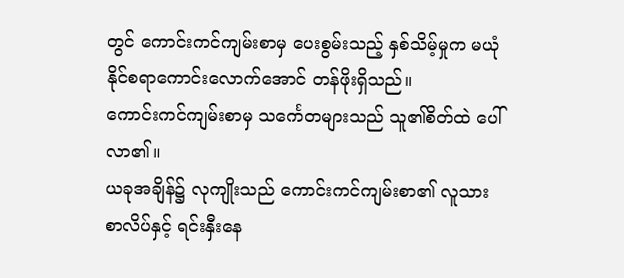တွင် ကောင်းကင်ကျမ်းစာမှ ပေးစွမ်းသည့် နှစ်သိမ့်မှုက မယုံနိုင်စရာကောင်းလောက်အောင် တန်ဖိုးရှိသည်။
ကောင်းကင်ကျမ်းစာမှ သင်္ကေတများသည် သူ၏စိတ်ထဲ ပေါ်လာ၏။
ယခုအချိန်၌ လုကျိုးသည် ကောင်းကင်ကျမ်းစာ၏ လူသားစာလိပ်နှင့် ရင်းနှီးနေ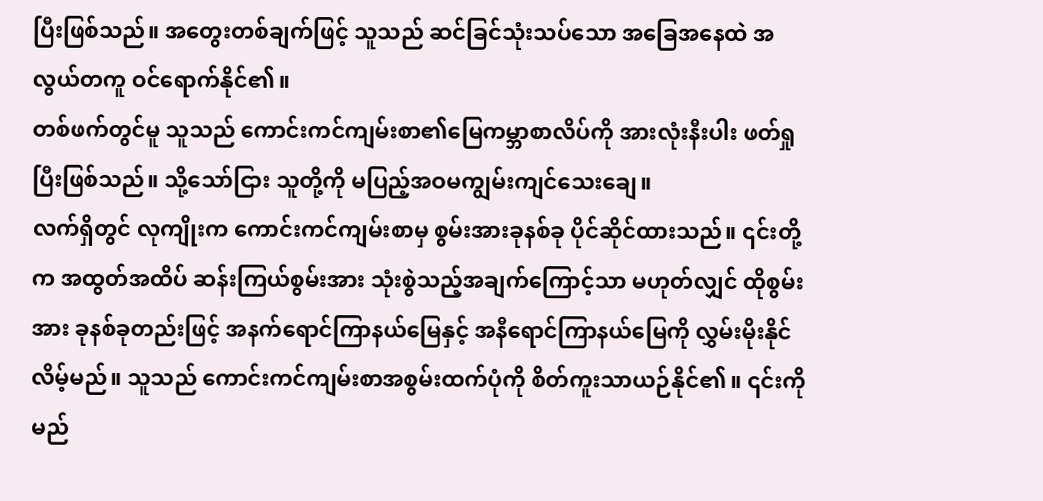ပြီးဖြစ်သည်။ အတွေးတစ်ချက်ဖြင့် သူသည် ဆင်ခြင်သုံးသပ်သော အခြေအနေထဲ အလွယ်တကူ ဝင်ရောက်နိုင်၏။
တစ်ဖက်တွင်မူ သူသည် ကောင်းကင်ကျမ်းစာ၏မြေကမ္ဘာစာလိပ်ကို အားလုံးနီးပါး ဖတ်ရှုပြီးဖြစ်သည်။ သို့သော်ငြား သူတို့ကို မပြည့်အဝမကျွမ်းကျင်သေးချေ။
လက်ရှိတွင် လုကျိုးက ကောင်းကင်ကျမ်းစာမှ စွမ်းအားခုနစ်ခု ပိုင်ဆိုင်ထားသည်။ ၎င်းတို့က အထွတ်အထိပ် ဆန်းကြယ်စွမ်းအား သုံးစွဲသည့်အချက်ကြောင့်သာ မဟုတ်လျှင် ထိုစွမ်းအား ခုနစ်ခုတည်းဖြင့် အနက်ရောင်ကြာနယ်မြေနှင့် အနီရောင်ကြာနယ်မြေကို လွှမ်းမိုးနိုင်လိမ့်မည်။ သူသည် ကောင်းကင်ကျမ်းစာအစွမ်းထက်ပုံကို စိတ်ကူးသာယဉ်နိုင်၏။ ၎င်းကို မည်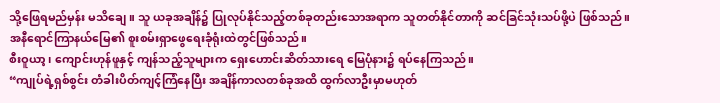သို့ဖြေရမည်မှန်း မသိချေ။ သူ ယခုအချိန်၌ ပြုလုပ်နိုင်သည့်တစ်ခုတည်းသောအရာက သူတတ်နိုင်တာကို ဆင်ခြင်သုံးသပ်ဖို့ပဲ ဖြစ်သည်။
အနီရောင်ကြာနယ်မြေ၏ စူးစမ်းရှာဖွေရေးခုံရုံးထဲတွင်ဖြစ်သည်။
စီးဝူယာ့၊ ကျောင်းဟုန်ဖူနှင့် ကျန်သည့်သူများက ရှေးဟောင်းဆိတ်သားရေ မြေပုံနား၌ ရပ်နေကြသည်။
“ကျုပ်ရဲ့ရှစ်စွင်း တံခါးပိတ်ကျင့်ကြံနေပြီး အချိန်ကာလတစ်ခုအထိ ထွက်လာဦးမှာမဟုတ်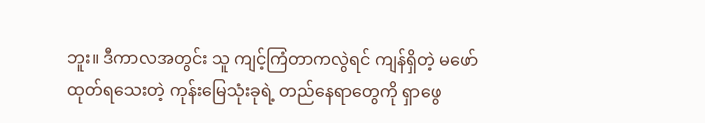ဘူး။ ဒီကာလအတွင်း သူ ကျင့်ကြံတာကလွဲရင် ကျန်ရှိတဲ့ မဖော်ထုတ်ရသေးတဲ့ ကုန်းမြေသုံးခုရဲ့ တည်နေရာတွေကို ရှာဖွေ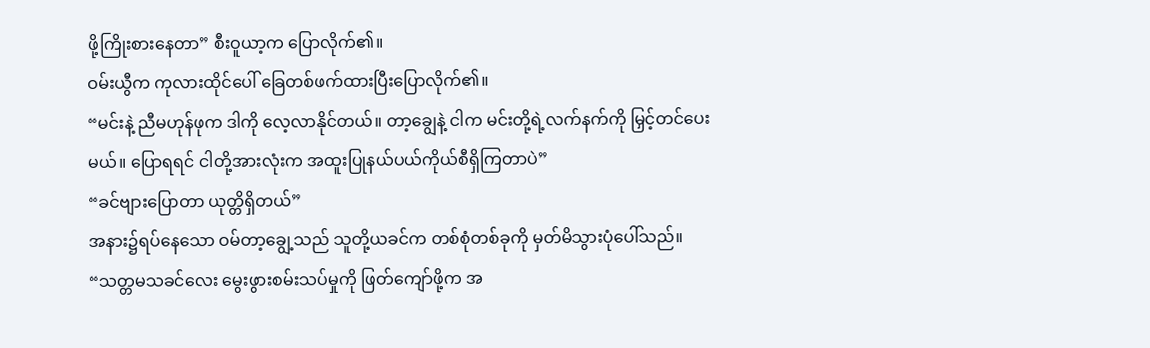ဖို့ကြိုးစားနေတာ” စီးဝူယာ့က ပြောလိုက်၏။
ဝမ်းယွီက ကုလားထိုင်ပေါ် ခြေတစ်ဖက်ထားပြီးပြောလိုက်၏။
“မင်းနဲ့ ညီမဟုန်ဖုက ဒါကို လေ့လာနိုင်တယ်။ တာ့ချွေနဲ့ ငါက မင်းတို့ရဲ့လက်နက်ကို မြှင့်တင်ပေးမယ်။ ပြောရရင် ငါတို့အားလုံးက အထူးပြုနယ်ပယ်ကိုယ်စီရှိကြတာပဲ”
“ခင်ဗျားပြောတာ ယုတ္တိရှိတယ်”
အနား၌ရပ်နေသော ဝမ်တာ့ချွေ့သည် သူတို့ယခင်က တစ်စုံတစ်ခုကို မှတ်မိသွားပုံပေါ်သည်။
“သတ္တမသခင်လေး မွေးဖွားစမ်းသပ်မှုကို ဖြတ်ကျော်ဖို့က အ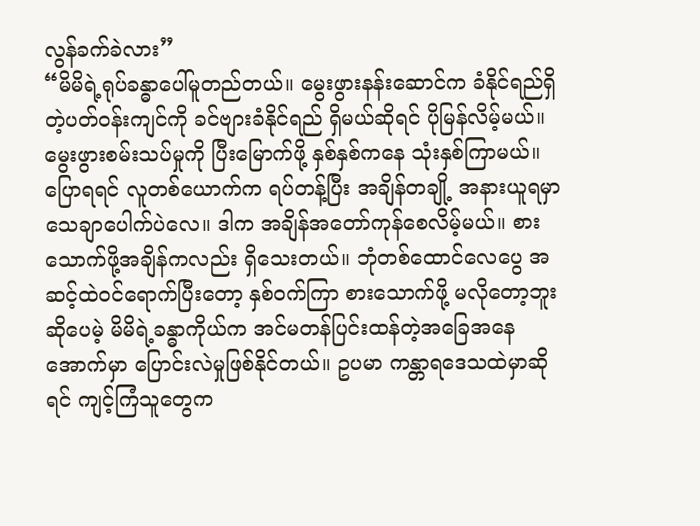လွန်ခက်ခဲလား”
“မိမိရဲ့ရုပ်ခန္ဓာပေါ်မူတည်တယ်။ မွေးဖွားနန်းဆောင်က ခံနိုင်ရည်ရှိတဲ့ပတ်ဝန်းကျင်ကို ခင်ဗျားခံနိုင်ရည် ရှိမယ်ဆိုရင် ပိုမြန်လိမ့်မယ်။ မွေးဖွားစမ်းသပ်မှုကို ပြီးမြောက်ဖို့ နှစ်နှစ်ကနေ သုံးနှစ်ကြာမယ်။ ပြောရရင် လူတစ်ယောက်က ရပ်တန့်ပြီး အချိန်တချို့ အနားယူရမှာ သေချာပေါက်ပဲလေ။ ဒါက အချိန်အတော်ကုန်စေလိမ့်မယ်။ စားသောက်ဖို့အချိန်ကလည်း ရှိသေးတယ်။ ဘုံတစ်ထောင်လေပွေ အဆင့်ထဲဝင်ရောက်ပြီးတော့ နှစ်ဝက်ကြာ စားသောက်ဖို့ မလိုတော့ဘူးဆိုပေမဲ့ မိမိရဲ့ခန္ဓာကိုယ်က အင်မတန်ပြင်းထန်တဲ့အခြေအနေအောက်မှာ ပြောင်းလဲမှုဖြစ်နိုင်တယ်။ ဥပမာ ကန္တာရဒေသထဲမှာဆိုရင် ကျင့်ကြံသူတွေက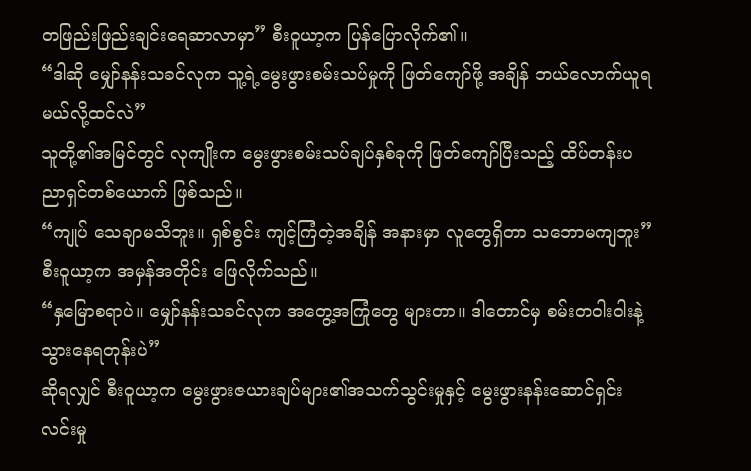တဖြည်းဖြည်းချင်းရေဆာလာမှာ” စီးဝူယာ့က ပြန်ပြောလိုက်၏။
“ဒါဆို မျှော်နန်းသခင်လုက သူ့ရဲ့မွေးဖွားစမ်းသပ်မှုကို ဖြတ်ကျော်ဖို့ အချိန် ဘယ်လောက်ယူရမယ်လို့ထင်လဲ”
သူတို့၏အမြင်တွင် လုကျိုးက မွေးဖွားစမ်းသပ်ချပ်နှစ်ခုကို ဖြတ်ကျော်ပြီးသည့် ထိပ်တန်းပညာရှင်တစ်ယောက် ဖြစ်သည်။
“ကျုပ် သေချာမသိဘူး။ ရှစ်စွင်း ကျင့်ကြံတဲ့အချိန် အနားမှာ လူတွေရှိတာ သဘောမကျဘူး” စီးဝူယာ့က အမှန်အတိုင်း ဖြေလိုက်သည်။
“နှမြောစရာပဲ။ မျှော်နန်းသခင်လုက အတွေ့အကြုံတွေ များတာ။ ဒါတောင်မှ စမ်းတဝါးဝါးနဲ့ သွားနေရတုန်းပဲ”
ဆိုရလျှင် စီးဝူယာ့က မွေးဖွားဇယားချပ်များ၏အသက်သွင်းမှုနှင့် မွေးဖွားနန်းဆောင်ရှင်းလင်းမှု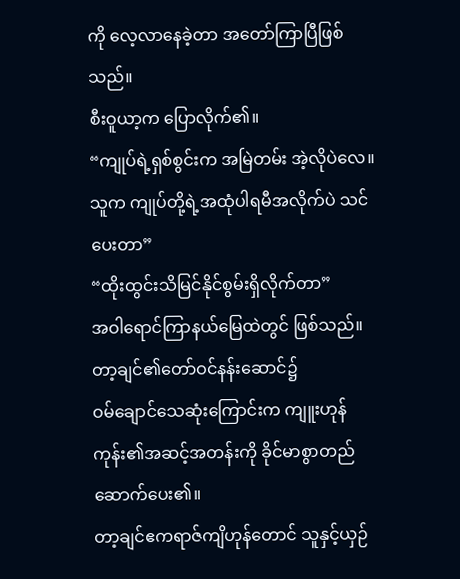ကို လေ့လာနေခဲ့တာ အတော်ကြာပြီဖြစ်သည်။
စီးဝူယာ့က ပြောလိုက်၏။
“ကျုပ်ရဲ့ရှစ်စွင်းက အမြဲတမ်း အဲ့လိုပဲလေ။ သူက ကျုပ်တို့ရဲ့အထုံပါရမီအလိုက်ပဲ သင်ပေးတာ”
“ထိုးထွင်းသိမြင်နိုင်စွမ်းရှိလိုက်တာ”
အဝါရောင်ကြာနယ်မြေထဲတွင် ဖြစ်သည်။
တာ့ချင်၏တော်ဝင်နန်းဆောင်၌
ဝမ်ချောင်သေဆုံးကြောင်းက ကျူးဟုန်ကုန်း၏အဆင့်အတန်းကို ခိုင်မာစွာတည်ဆောက်ပေး၏။
တာ့ချင်ဧကရာဇ်ကျိဟုန်တောင် သူနှင့်ယှဉ်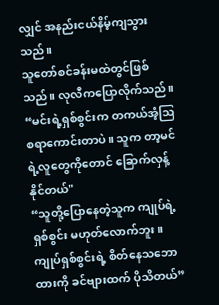လျှင် အနည်းငယ်နိမ့်ကျသွားသည်။
သူတော်စင်ခန်းမထဲတွင်ဖြစ်သည်။ လုလီကပြောလိုက်သည်။
“မင်းရဲ့ရှစ်စွင်းက တကယ်အံ့ဩစရာကောင်းတာပဲ။ သူက တာ့မင်ရဲ့လူတွေကိုတောင် ခြောက်လှန့်နိုင်တယ်"
“သူတို့ပြောနေတဲ့သူက ကျုပ်ရဲ့ရှစ်စွင်း မဟုတ်လောက်ဘူး။ ကျုပ်ရှစ်စွင်းရဲ့ စိတ်နေသဘောထားကို ခင်ဗျားထက် ပိုသိတယ်”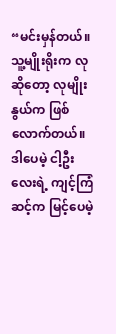“မင်းမှန်တယ်။ သူ့မျိုးရိုးက လုဆိုတော့ လုမျိုးနွယ်က ဖြစ်လောက်တယ်။ ဒါပေမဲ့ ငါ့ဦးလေးရဲ့ ကျင့်ကြံဆင့်က မြင့်ပေမဲ့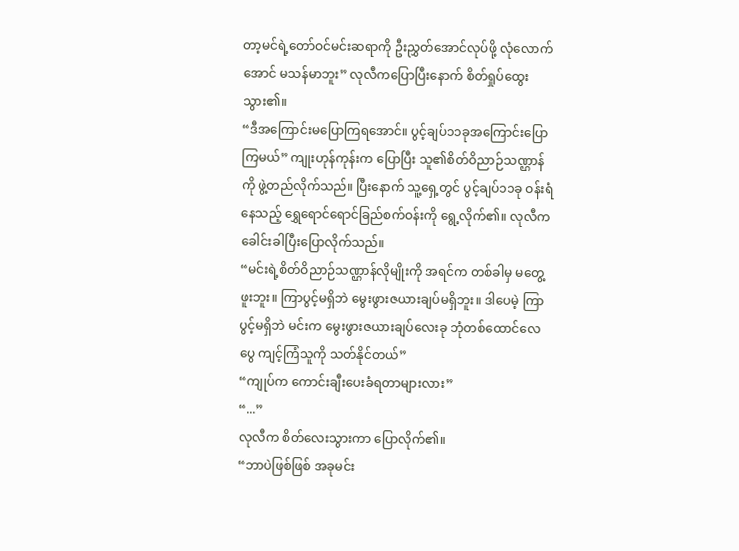တာ့မင်ရဲ့တော်ဝင်မင်းဆရာကို ဦးညွှတ်အောင်လုပ်ဖို့ လုံလောက်အောင် မသန်မာဘူး” လုလီကပြောပြီးနောက် စိတ်ရှုပ်ထွေးသွား၏။
“ဒီအကြောင်းမပြောကြရအောင်။ ပွင့်ချပ်၁၁ခုအကြောင်းပြောကြမယ်” ကျုးဟုန်ကုန်းက ပြောပြီး သူ၏စိတ်ဝိညာဉ်သဏ္ဌာန်ကို ဖွဲ့တည်လိုက်သည်။ ပြီးနောက် သူ့ရှေ့တွင် ပွင့်ချပ်၁၁ခု ဝန်းရံနေသည့် ရွှေရောင်ရောင်ခြည်စက်ဝန်းကို ရွေ့လိုက်၏။ လုလီက ခေါင်းခါပြီးပြောလိုက်သည်။
“မင်းရဲ့စိတ်ဝိညာဉ်သဏ္ဌာန်လိုမျိုးကို အရင်က တစ်ခါမှ မတွေ့ဖူးဘူး။ ကြာပွင့်မရှိဘဲ မွေးဖွားဇယားချပ်မရှိဘူး။ ဒါပေမဲ့ ကြာပွင့်မရှိဘဲ မင်းက မွေးဖွားဇယားချပ်လေးခု ဘုံတစ်ထောင်လေပွေ ကျင့်ကြံသူကို သတ်နိုင်တယ်”
“ကျုပ်က ကောင်းချီးပေးခံရတာများလား”
“...”
လုလီက စိတ်လေးသွားကာ ပြောလိုက်၏။
“ဘာပဲဖြစ်ဖြစ် အခုမင်း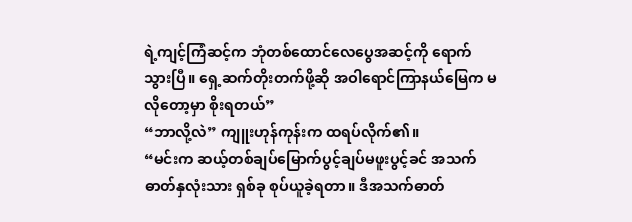ရဲ့ကျင့်ကြံဆင့်က ဘုံတစ်ထောင်လေပွေအဆင့်ကို ရောက်သွားပြီ။ ရှေ့ဆက်တိုးတက်ဖို့ဆို အဝါရောင်ကြာနယ်မြေက မလိုတော့မှာ စိုးရတယ်”
“ဘာလို့လဲ” ကျူးဟုန်ကုန်းက ထရပ်လိုက်၏။
“မင်းက ဆယ့်တစ်ချပ်မြောက်ပွင့်ချပ်မဖူးပွင့်ခင် အသက်ဓာတ်နှလုံးသား ရှစ်ခု စုပ်ယူခဲ့ရတာ။ ဒီအသက်ဓာတ်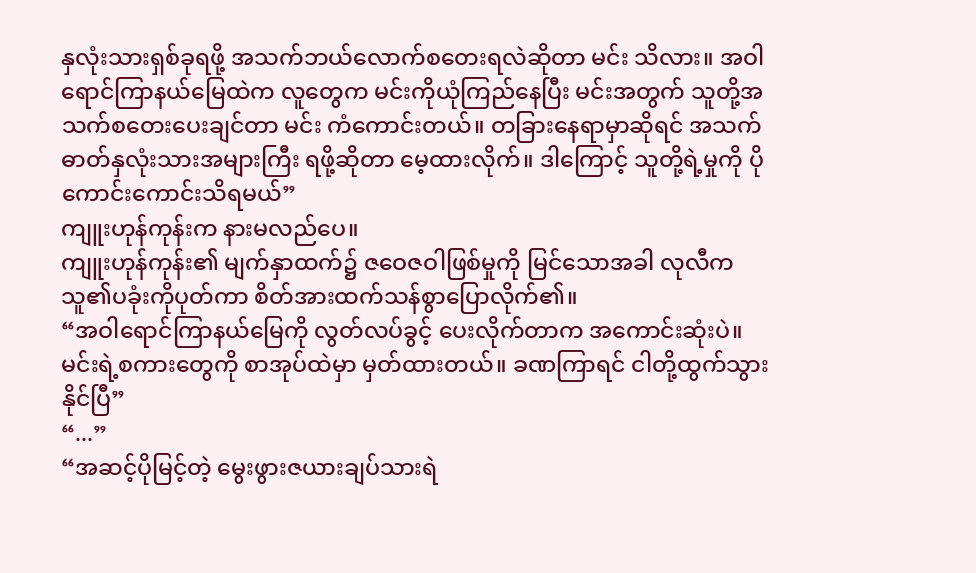နှလုံးသားရှစ်ခုရဖို့ အသက်ဘယ်လောက်စတေးရလဲဆိုတာ မင်း သိလား။ အဝါရောင်ကြာနယ်မြေထဲက လူတွေက မင်းကိုယုံကြည်နေပြီး မင်းအတွက် သူတို့အသက်စတေးပေးချင်တာ မင်း ကံကောင်းတယ်။ တခြားနေရာမှာဆိုရင် အသက်ဓာတ်နှလုံးသားအများကြီး ရဖို့ဆိုတာ မေ့ထားလိုက်။ ဒါကြောင့် သူတို့ရဲ့မှုကို ပိုကောင်းကောင်းသိရမယ်”
ကျူးဟုန်ကုန်းက နားမလည်ပေ။
ကျူးဟုန်ကုန်း၏ မျက်နှာထက်၌ ဇဝေဇဝါဖြစ်မှုကို မြင်သောအခါ လုလီက သူ၏ပခုံးကိုပုတ်ကာ စိတ်အားထက်သန်စွာပြောလိုက်၏။
“အဝါရောင်ကြာနယ်မြေကို လွတ်လပ်ခွင့် ပေးလိုက်တာက အကောင်းဆုံးပဲ။ မင်းရဲ့စကားတွေကို စာအုပ်ထဲမှာ မှတ်ထားတယ်။ ခဏကြာရင် ငါတို့ထွက်သွားနိုင်ပြီ”
“...”
“အဆင့်ပိုမြင့်တဲ့ မွေးဖွားဇယားချပ်သားရဲ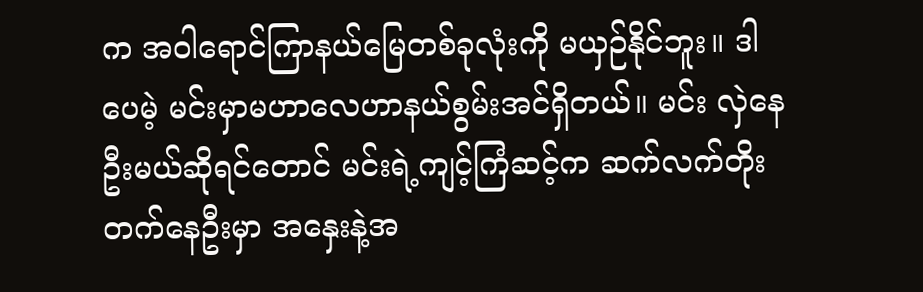က အဝါရောင်ကြာနယ်မြေတစ်ခုလုံးကို မယှဉ်နိုင်ဘူး။ ဒါပေမဲ့ မင်းမှာမဟာလေဟာနယ်စွမ်းအင်ရှိတယ်။ မင်း လှဲနေဦးမယ်ဆိုရင်တောင် မင်းရဲ့ကျင့်ကြံဆင့်က ဆက်လက်တိုးတက်နေဦးမှာ အနှေးနဲ့အ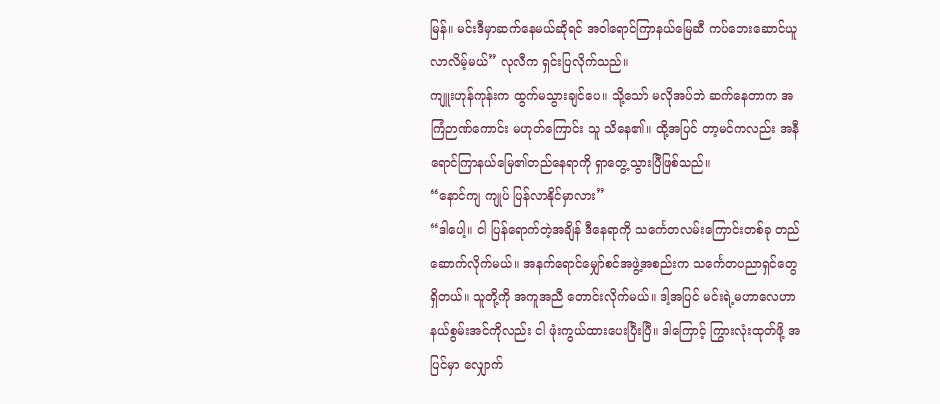မြန်။ မင်းဒီမှာဆက်နေမယ်ဆိုရင် အဝါရောင်ကြာနယ်မြေဆီ ကပ်ဘေးဆောင်ယူလာလိမ့်မယ်” လုလီက ရှင်းပြလိုက်သည်။
ကျူးဟုန်ကုန်းက ထွက်မသွားချင်ပေ။ သို့သော် မလိုအပ်ဘဲ ဆက်နေတာက အကြံဉာဏ်ကောင်း မဟုတ်ကြောင်း သူ သိနေ၏။ ထို့အပြင် တာ့မင်ကလည်း အနီရောင်ကြာနယ်မြေ၏တည်နေရာကို ရှာတွေ့သွားပြီဖြစ်သည်။
“နောင်ကျ ကျုပ် ပြန်လာနိုင်မှာလား”
“ဒါပေါ့။ ငါ ပြန်ရောက်တဲ့အချိန် ဒီနေရာကို သင်္ကေတလမ်းကြောင်းတစ်ခု တည်ဆောက်လိုက်မယ်။ အနက်ရောင်မျှော်စင်အဖွဲ့အစည်းက သင်္ကေတပညာရှင်တွေ ရှိတယ်။ သူတို့ကို အကူအညီ တောင်းလိုက်မယ်။ ဒါ့အပြင် မင်းရဲ့မဟာလေဟာနယ်စွမ်းအင်ကိုလည်း ငါ ဖုံးကွယ်ထားပေးပြီးပြီ။ ဒါကြောင့် ကြွားလုံးထုတ်ဖို့ အပြင်မှာ လျှောက်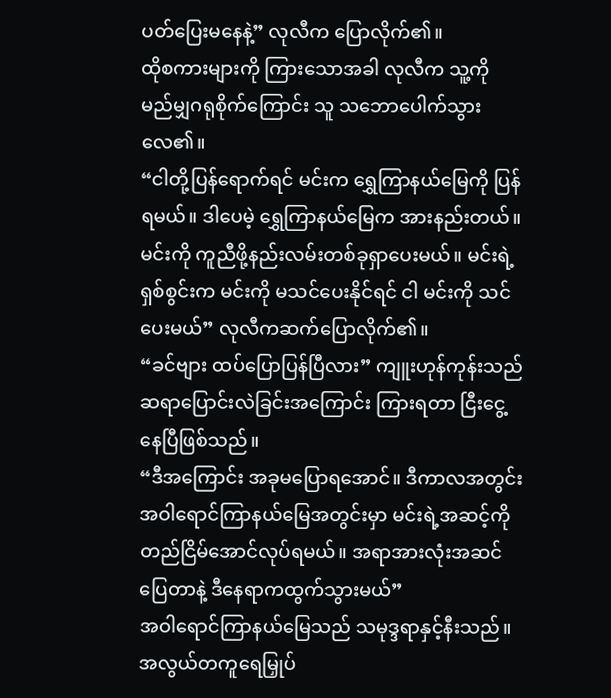ပတ်ပြေးမနေနဲ့” လုလီက ပြောလိုက်၏။
ထိုစကားများကို ကြားသောအခါ လုလီက သူ့ကို မည်မျှဂရုစိုက်ကြောင်း သူ သဘောပေါက်သွားလေ၏။
“ငါတို့ပြန်ရောက်ရင် မင်းက ရွှေကြာနယ်မြေကို ပြန်ရမယ်။ ဒါပေမဲ့ ရွှေကြာနယ်မြေက အားနည်းတယ်။ မင်းကို ကူညီဖို့နည်းလမ်းတစ်ခုရှာပေးမယ်။ မင်းရဲ့ရှစ်စွင်းက မင်းကို မသင်ပေးနိုင်ရင် ငါ မင်းကို သင်ပေးမယ်” လုလီကဆက်ပြောလိုက်၏။
“ခင်ဗျား ထပ်ပြောပြန်ပြီလား” ကျူးဟုန်ကုန်းသည် ဆရာပြောင်းလဲခြင်းအကြောင်း ကြားရတာ ငြီးငွေ့နေပြီဖြစ်သည်။
“ဒီအကြောင်း အခုမပြောရအောင်။ ဒီကာလအတွင်း အဝါရောင်ကြာနယ်မြေအတွင်းမှာ မင်းရဲ့အဆင့်ကို တည်ငြိမ်အောင်လုပ်ရမယ်။ အရာအားလုံးအဆင်ပြေတာနဲ့ ဒီနေရာကထွက်သွားမယ်”
အဝါရောင်ကြာနယ်မြေသည် သမုဒ္ဒရာနှင့်နီးသည်။ အလွယ်တကူရေမြှုပ်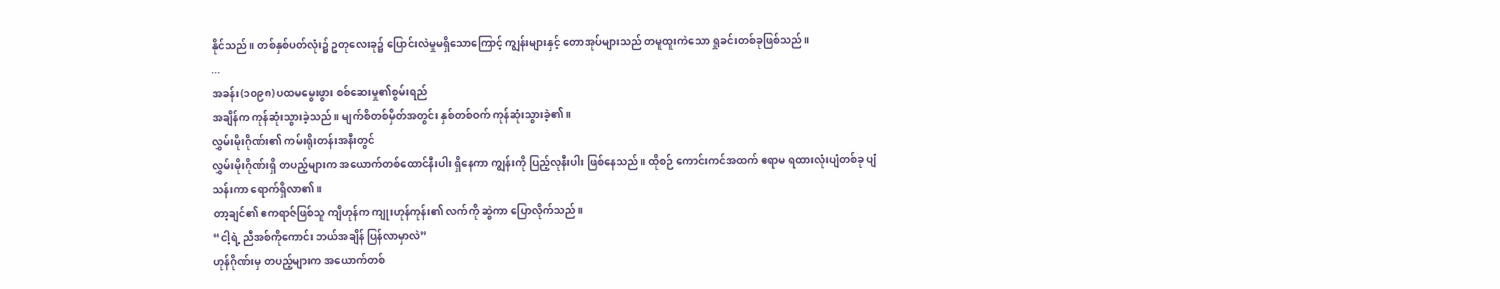နိုင်သည်။ တစ်နှစ်ပတ်လုံး၌ ဥတုလေးခု၌ ပြောင်းလဲမှုမရှိသောကြောင့် ကျွန်းများနှင့် တောအုပ်များသည် တမူထူးကဲသော ရှုခင်းတစ်ခုဖြစ်သည်။
...
အခန်း(၁၀၉၈) ပထမမွေးဖွား စစ်ဆေးမှု၏စွမ်းရည်
အချိန်က ကုန်ဆုံးသွားခဲ့သည်။ မျက်စိတစ်မှိတ်အတွင်း နှစ်တစ်ဝက် ကုန်ဆုံးသွားခဲ့၏။
လွှမ်းမိုးဂိုဏ်း၏ ကမ်းရိုးတန်းအနီးတွင်
လွှမ်းမိုးဂိုဏ်းရှိ တပည့်များက အယောက်တစ်ထောင်နီးပါး ရှိနေကာ ကျွန်းကို ပြည့်လုနီးပါး ဖြစ်နေသည်။ ထိုစဉ် ကောင်းကင်အထက် ဧရာမ ရထားလုံးပျံတစ်ခု ပျံသန်းကာ ရောက်ရှိလာ၏။
တာ့ချင်၏ ဧကရာဇ်ဖြစ်သူ ကျိဟုန်က ကျုးဟုန်ကုန်း၏ လက်ကို ဆွဲကာ ပြောလိုက်သည်။
“ငါ့ရဲ့ ညီအစ်ကိုကောင်း ဘယ်အချိန် ပြန်လာမှာလဲ”
ဟုန်ဂိုဏ်းမှ တပည့်များက အယောက်တစ်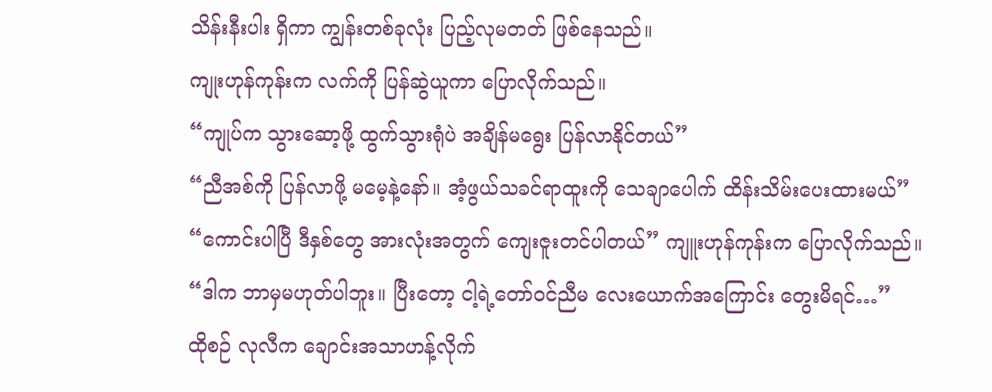သိန်းနီးပါး ရှိကာ ကျွန်းတစ်ခုလုံး ပြည့်လုမတတ် ဖြစ်နေသည်။
ကျုးဟုန်ကုန်းက လက်ကို ပြန်ဆွဲယူကာ ပြောလိုက်သည်။
“ကျုပ်က သွားဆော့ဖို့ ထွက်သွားရုံပဲ အချိန်မရွေး ပြန်လာနိုင်တယ်”
“ညီအစ်ကို ပြန်လာဖို့ မမေ့နဲ့နော်။ အံ့ဖွယ်သခင်ရာထူးကို သေချာပေါက် ထိန်းသိမ်းပေးထားမယ်”
“ကောင်းပါပြီ ဒီနှစ်တွေ အားလုံးအတွက် ကျေးဇူးတင်ပါတယ်” ကျူးဟုန်ကုန်းက ပြောလိုက်သည်။
“ဒါက ဘာမှမဟုတ်ပါဘူး။ ပြီးတော့ ငါ့ရဲ့တော်ဝင်ညီမ လေးယောက်အကြောင်း တွေးမိရင်…”
ထိုစဉ် လုလီက ချောင်းအသာဟန့်လိုက်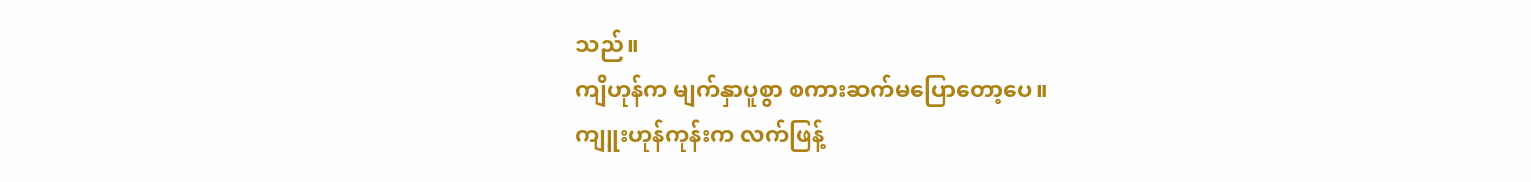သည်။
ကျိဟုန်က မျက်နှာပူစွာ စကားဆက်မပြောတော့ပေ။
ကျူးဟုန်ကုန်းက လက်ဖြန့်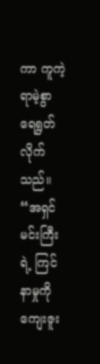ကာ ကူကဲ့ရာမဲ့စွာ ရေရွတ်လိုက်သည်။
“အရှင်မင်းကြီးရဲ့ ကြင်နာမှုကို ကျေးဇူး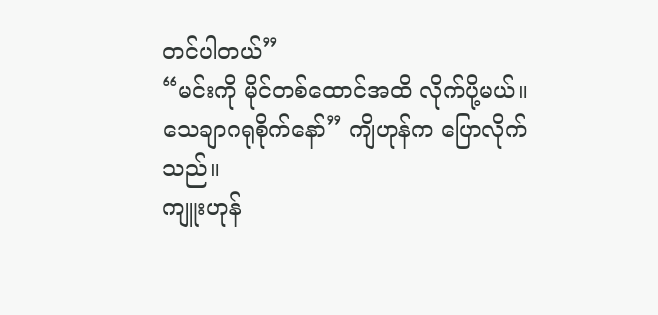တင်ပါတယ်”
“မင်းကို မိုင်တစ်ထောင်အထိ လိုက်ပို့မယ်။ သေချာဂရုစိုက်နော်” ကျိဟုန်က ပြောလိုက်သည်။
ကျူးဟုန်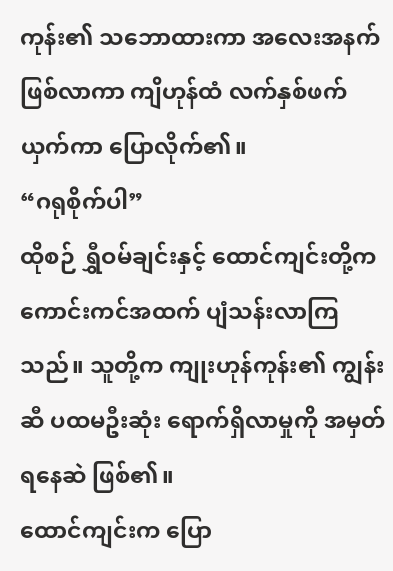ကုန်း၏ သဘောထားကာ အလေးအနက် ဖြစ်လာကာ ကျိဟုန်ထံ လက်နှစ်ဖက်ယှက်ကာ ပြောလိုက်၏။
“ဂရုစိုက်ပါ”
ထိုစဉ် ရွှီဝမ်ချင်းနှင့် ထောင်ကျင်းတို့က ကောင်းကင်အထက် ပျံသန်းလာကြသည်။ သူတို့က ကျုးဟုန်ကုန်း၏ ကျွန်းဆီ ပထမဦးဆုံး ရောက်ရှိလာမှုကို အမှတ်ရနေဆဲ ဖြစ်၏။
ထောင်ကျင်းက ပြော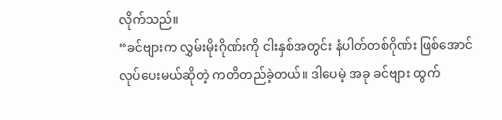လိုက်သည်။
“ခင်ဗျားက လွှမ်းမိုးဂိုဏ်းကို ငါးနှစ်အတွင်း နံပါတ်တစ်ဂိုဏ်း ဖြစ်အောင် လုပ်ပေးမယ်ဆိုတဲ့ ကတိတည်ခဲ့တယ်။ ဒါပေမဲ့ အခု ခင်ဗျား ထွက်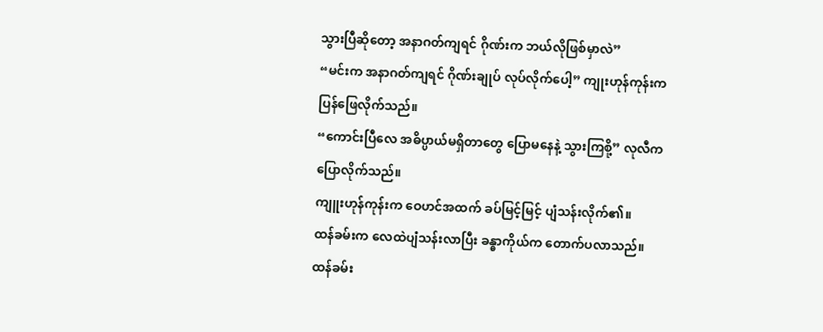သွားပြီဆိုတော့ အနာဂတ်ကျရင် ဂိုဏ်းက ဘယ်လိုဖြစ်မှာလဲ”
“မင်းက အနာဂတ်ကျရင် ဂိုဏ်းချုပ် လုပ်လိုက်ပေါ့” ကျုးဟုန်ကုန်းက ပြန်ဖြေလိုက်သည်။
“ကောင်းပြီလေ အဓိပ္ပာယ်မရှိတာတွေ ပြောမနေနဲ့ သွားကြစို့” လုလီက ပြောလိုက်သည်။
ကျူးဟုန်ကုန်းက ဝေဟင်အထက် ခပ်မြင့်မြင့် ပျံသန်းလိုက်၏။
ထန်ခမ်းက လေထဲပျံသန်းလာပြီး ခန္ဓာကိုယ်က တောက်ပလာသည်။
ထန်ခမ်း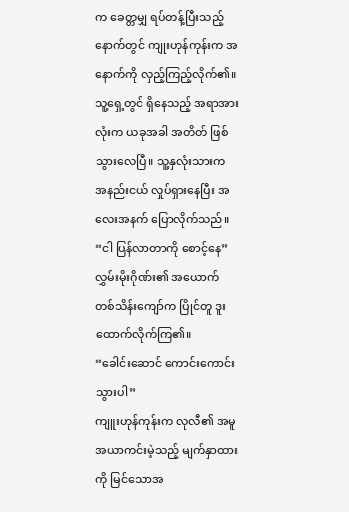က ခေတ္တမျှ ရပ်တန့်ပြီးသည့်နောက်တွင် ကျုးဟုန်ကုန်းက အနောက်ကို လှည့်ကြည့်လိုက်၏။ သူ့ရှေ့တွင် ရှိနေသည့် အရာအားလုံးက ယခုအခါ အတိတ် ဖြစ်သွားလေပြီ။ သူ့နှလုံးသားက အနည်းငယ် လှုပ်ရှားနေပြီး အလေးအနက် ပြောလိုက်သည်။
“ငါ ပြန်လာတာကို စောင့်နေ”
လွှမ်းမိုးဂိုဏ်း၏ အယောက်တစ်သိန်းကျော်က ပြိုင်တူ ဒူးထောက်လိုက်ကြ၏။
“ခေါင်းဆောင် ကောင်းကောင်း သွားပါ”
ကျူးဟုန်ကုန်းက လုလီ၏ အမူအယာကင်းမဲ့သည့် မျက်နှာထားကို မြင်သောအ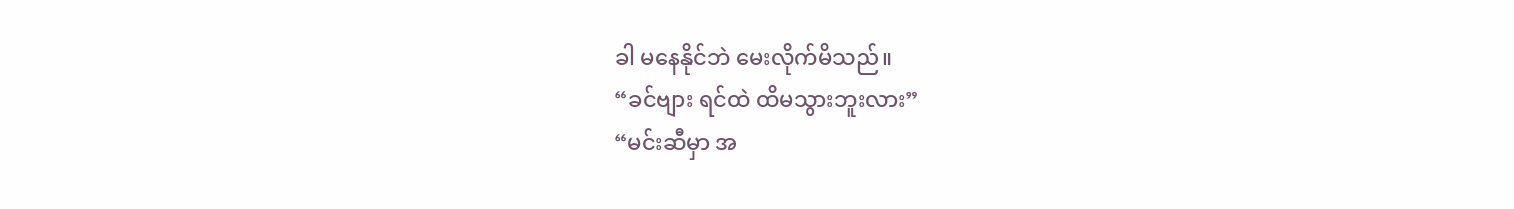ခါ မနေနိုင်ဘဲ မေးလိုက်မိသည်။
“ခင်ဗျား ရင်ထဲ ထိမသွားဘူးလား”
“မင်းဆီမှာ အ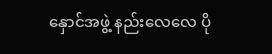နှောင်အဖွဲ့ နည်းလေလေ ပို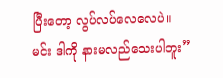ပြီးတော့ လွပ်လပ်လေလေပဲ။ မင်း ဒါကို နားမလည်သေးပါဘူး”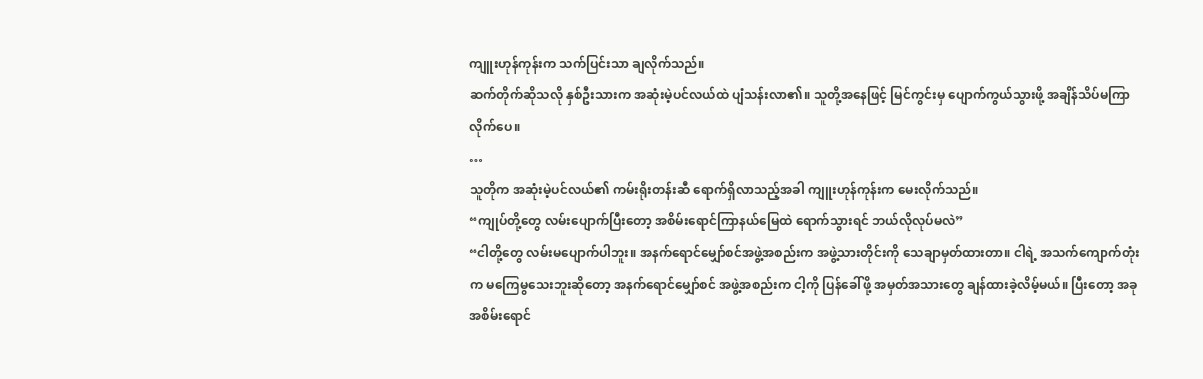ကျူးဟုန်ကုန်းက သက်ပြင်းသာ ချလိုက်သည်။
ဆက်တိုက်ဆိုသလို နှစ်ဦးသားက အဆုံးမဲ့ပင်လယ်ထဲ ပျံသန်းလာ၏။ သူတို့အနေဖြင့် မြင်ကွင်းမှ ပျောက်ကွယ်သွားဖို့ အချိန်သိပ်မကြာလိုက်ပေ။
…
သူတိုက အဆုံးမဲ့ပင်လယ်၏ ကမ်းရိုးတန်းဆီ ရောက်ရှိလာသည့်အခါ ကျူးဟုန်ကုန်းက မေးလိုက်သည်။
“ကျုပ်တို့တွေ လမ်းပျောက်ပြီးတော့ အစိမ်းရောင်ကြာနယ်မြေထဲ ရောက်သွားရင် ဘယ်လိုလုပ်မလဲ”
“ငါတို့တွေ လမ်းမပျောက်ပါဘူး။ အနက်ရောင်မျှော်စင်အဖွဲ့အစည်းက အဖွဲ့သားတိုင်းကို သေချာမှတ်ထားတာ။ ငါရဲ့ အသက်ကျောက်တုံးက မကြေမွသေးဘူးဆိုတော့ အနက်ရောင်မျှော်စင် အဖွဲ့အစည်းက ငါ့ကို ပြန်ခေါ်ဖို့ အမှတ်အသားတွေ ချန်ထားခဲ့လိမ့်မယ်။ ပြီးတော့ အခု အစိမ်းရောင်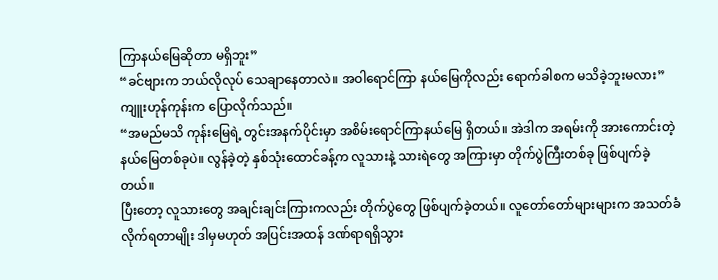ကြာနယ်မြေဆိုတာ မရှိဘူး”
“ခင်ဗျားက ဘယ်လိုလုပ် သေချာနေတာလဲ။ အဝါရောင်ကြာ နယ်မြေကိုလည်း ရောက်ခါစက မသိခဲ့ဘူးမလား”
ကျူးဟုန်ကုန်းက ပြောလိုက်သည်။
“အမည်မသိ ကုန်းမြေရဲ့ တွင်းအနက်ပိုင်းမှာ အစိမ်းရောင်ကြာနယ်မြေ ရှိတယ်။ အဲဒါက အရမ်းကို အားကောင်းတဲ့ နယ်မြေတစ်ခုပဲ။ လွန်ခဲ့တဲ့ နှစ်သုံးထောင်ခန့်က လူသားနဲ့ သားရဲတွေ အကြားမှာ တိုက်ပွဲကြီးတစ်ခု ဖြစ်ပျက်ခဲ့တယ်။
ပြီးတော့ လူသားတွေ အချင်းချင်းကြားကလည်း တိုက်ပွဲတွေ ဖြစ်ပျက်ခဲ့တယ်။ လူတော်တော်များများက အသတ်ခံလိုက်ရတာမျိုး ဒါမှမဟုတ် အပြင်းအထန် ဒဏ်ရာရရှိသွား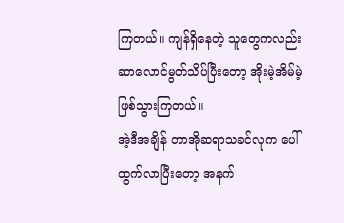ကြတယ်။ ကျန်ရှိနေတဲ့ သူတွေကလည်း ဆာလောင်မွတ်သိပ်ပြီးတော့ အိုးမဲ့အိမ်မဲ့ ဖြစ်သွားကြတယ်။
အဲ့ဒီအချိန် တာအိုဆရာသခင်လုက ပေါ်ထွက်လာပြီးတော့ အနက်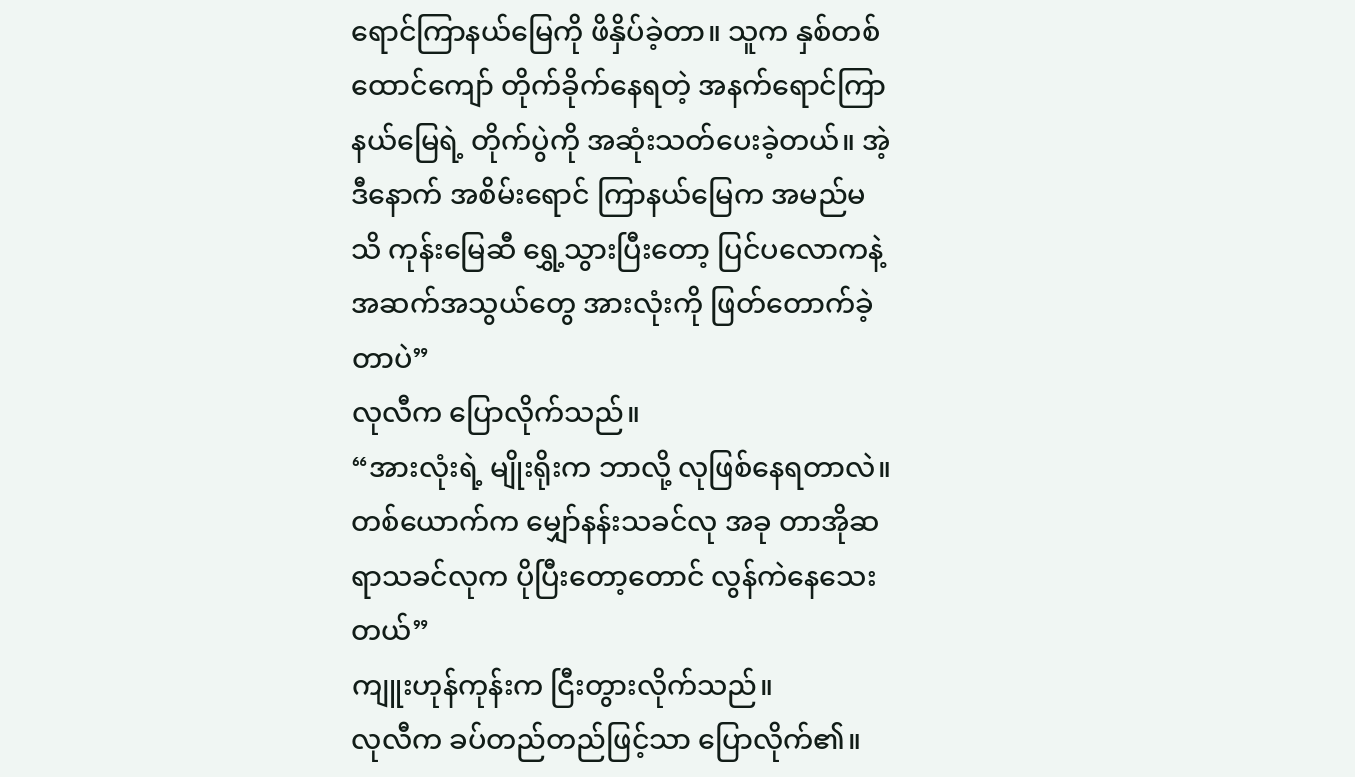ရောင်ကြာနယ်မြေကို ဖိနှိပ်ခဲ့တာ။ သူက နှစ်တစ်ထောင်ကျော် တိုက်ခိုက်နေရတဲ့ အနက်ရောင်ကြာနယ်မြေရဲ့ တိုက်ပွဲကို အဆုံးသတ်ပေးခဲ့တယ်။ အဲ့ဒီနောက် အစိမ်းရောင် ကြာနယ်မြေက အမည်မသိ ကုန်းမြေဆီ ရွှေ့သွားပြီးတော့ ပြင်ပလောကနဲ့ အဆက်အသွယ်တွေ အားလုံးကို ဖြတ်တောက်ခဲ့တာပဲ”
လုလီက ပြောလိုက်သည်။
“အားလုံးရဲ့ မျိုးရိုးက ဘာလို့ လုဖြစ်နေရတာလဲ။ တစ်ယောက်က မျှော်နန်းသခင်လု အခု တာအိုဆရာသခင်လုက ပိုပြီးတော့တောင် လွန်ကဲနေသေးတယ်”
ကျူးဟုန်ကုန်းက ငြီးတွားလိုက်သည်။
လုလီက ခပ်တည်တည်ဖြင့်သာ ပြောလိုက်၏။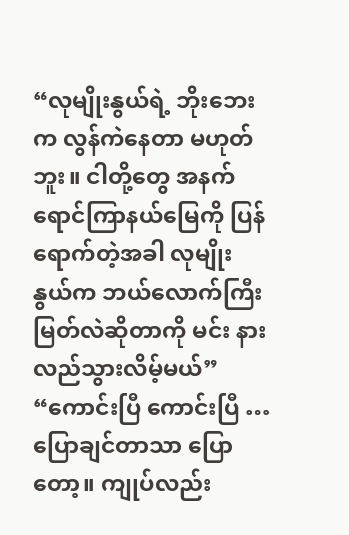“လုမျိုးနွယ်ရဲ့ ဘိုးဘေးက လွန်ကဲနေတာ မဟုတ်ဘူး။ ငါတို့တွေ အနက်ရောင်ကြာနယ်မြေကို ပြန်ရောက်တဲ့အခါ လုမျိုးနွယ်က ဘယ်လောက်ကြီးမြတ်လဲဆိုတာကို မင်း နားလည်သွားလိမ့်မယ်”
“ကောင်းပြီ ကောင်းပြီ … ပြောချင်တာသာ ပြောတော့။ ကျုပ်လည်း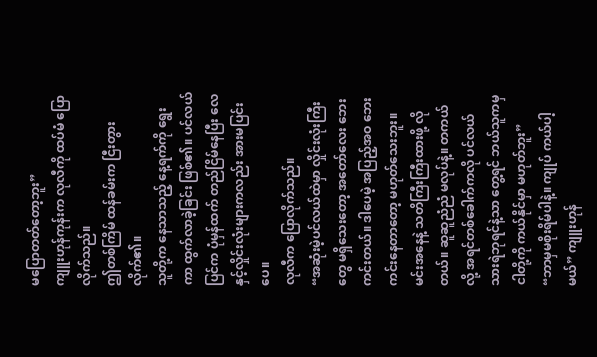မပြောတတ်တော့ဘူး”
ကျူးဟုန်ကုန်းက လုလီကို ထပ်မံ ပြောလိုက်သည်။
ဤတစ်ကြိမ် ထန်ခမ်းက ငြီးတွားလိုက်၏။
သူတို့က နေသာသည့် နေ့ရက်ကို ရွေးကာ ထွက်လာခဲ့ခြင်း ဖြစ်၏။ ပင်လယ်ပြင်က ပုံမှန်ထက် တည်ငြိမ်နေပြီး လေနှင့်လှိုင်းလုံးများကလည်း အားမပြင်းပေ။
လုလီက ပြောလိုက်သည်။
“အဆုံးမဲ့ပင်လယ်ထဲမှာ လှိုင်းလုံးကြီးတွေ မရှိသေးတော့ အတော်လေး ဘေးကင်းတယ်။ ဒါပေမဲ့ အပြည့်အဝ ဘေးကင်းနေတာတော့ မဟုတ်သေးဘူး။ မင်းအနေနဲ့ သတိကြီးကြီးထားဖို့ လိုတယ်။ ဆူဆူညံညံ မလုပ်နဲ့။ တကယ်လို့ အရင်တစ်ခေါက်ကလို ပင်လယ်သားရဲဘုရင်နဲ့သာ တွေ့ရင် ဘယ်သူကမှ ငါတို့ကို ကယ်နိုင်မှာ မဟုတ်ဘူး”
“ဘာမှမစိုးရိမ်ပါနဲ့။ ကျုပ် ကယ်ပါ့မယ်” ကျူးဟုန်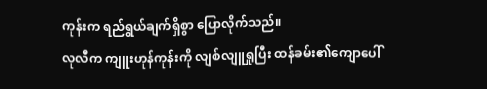ကုန်းက ရည်ရွယ်ချက်ရှိစွာ ပြောလိုက်သည်။
လုလီက ကျူးဟုန်ကုန်းကို လျစ်လျူရှုပြီး ထန်ခမ်း၏ကျောပေါ်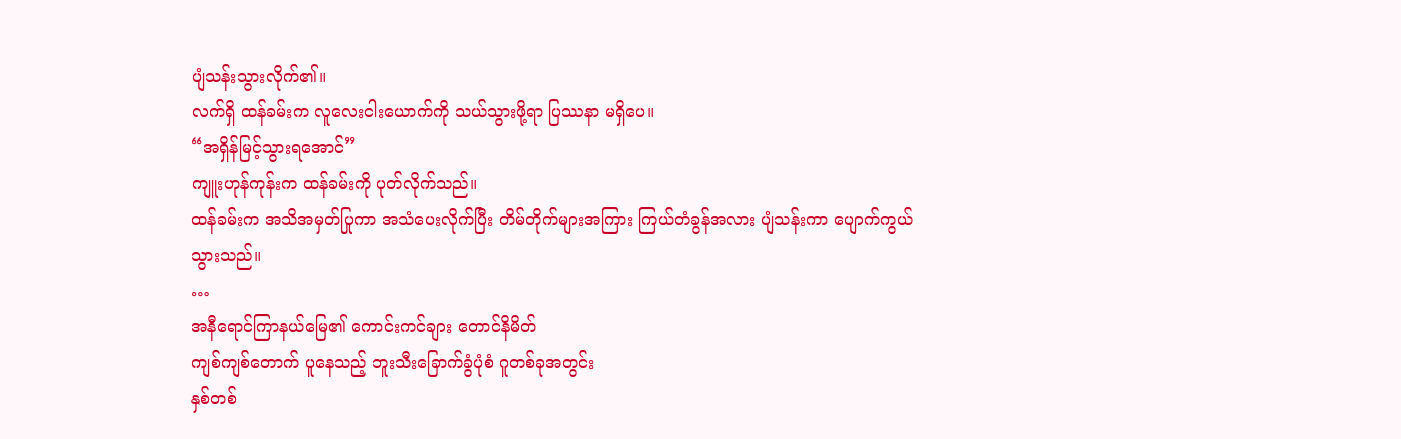ပျံသန်းသွားလိုက်၏။
လက်ရှိ ထန်ခမ်းက လူလေးငါးယောက်ကို သယ်သွားဖို့ရာ ပြဿနာ မရှိပေ။
“အရှိန်မြင့်သွားရအောင်”
ကျူးဟုန်ကုန်းက ထန်ခမ်းကို ပုတ်လိုက်သည်။
ထန်ခမ်းက အသိအမှတ်ပြုကာ အသံပေးလိုက်ပြီး တိမ်တိုက်များအကြား ကြယ်တံခွန်အလား ပျံသန်းကာ ပျောက်ကွယ်သွားသည်။
…
အနီရောင်ကြာနယ်မြေ၏ ကောင်းကင်ချား တောင်နိမိတ်
ကျစ်ကျစ်တောက် ပူနေသည့် ဘူးသီးခြောက်ခွံပုံစံ ဂူတစ်ခုအတွင်း
နှစ်တစ်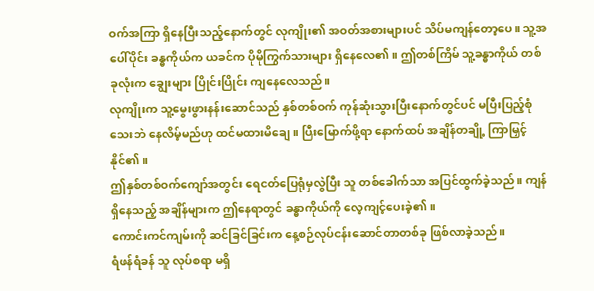ဝက်အကြာ ရှိနေပြီးသည့်နောက်တွင် လုကျိုး၏ အဝတ်အစားများပင် သိပ်မကျန်တော့ပေ။ သူ့အပေါ်ပိုင်း ခန္ဓကိုယ်က ယခင်က ပိုမိုကြွက်သားများ ရှိနေလေ၏။ ဤတစ်ကြိမ် သူ့ခန္ဓာကိုယ် တစ်ခုလုံးက ချွေးများ ပြိုင်းပြိုင်း ကျနေလေသည်။
လုကျိုးက သူ့မွေးဖွားနန်းဆောင်သည် နှစ်တစ်ဝက် ကုန်ဆုံးသွားပြီးနောက်တွင်ပင် မပြီးပြည့်စုံသေးဘဲ နေလိမ့်မည်ဟု ထင်မထားမိချေ။ ပြီးမြောက်ဖို့ရာ နောက်ထပ် အချိန်တချို့ ကြာမြှင့်နိုင်၏။
ဤနှစ်တစ်ဝက်ကျော်အတွင်း ရေငတ်ပြေရုံမှလွဲပြီး သူ တစ်ခေါက်သာ အပြင်ထွက်ခဲ့သည်။ ကျန်ရှိနေသည့် အချိန်များက ဤနေရာတွင် ခန္ဓာကိုယ်ကို လေ့ကျင့်ပေးခဲ့၏။
ကောင်းကင်ကျမ်းကို ဆင်ခြင်ခြင်းက နေ့စဉ်လုပ်ငန်းဆောင်တာတစ်ခု ဖြစ်လာခဲ့သည်။
ရံဖန်ရံခန် သူ လုပ်စရာ မရှိ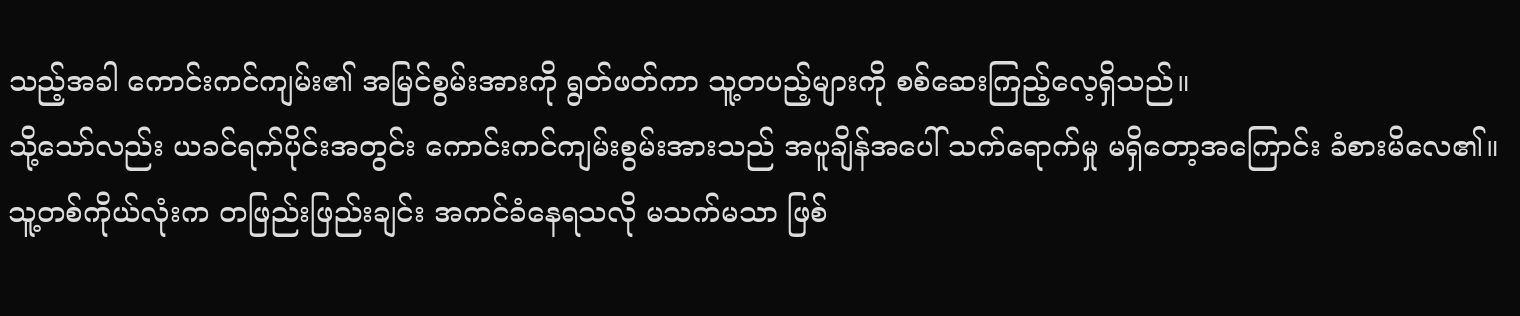သည့်အခါ ကောင်းကင်ကျမ်း၏ အမြင်စွမ်းအားကို ရွတ်ဖတ်ကာ သူ့တပည့်များကို စစ်ဆေးကြည့်လေ့ရှိသည်။
သို့သော်လည်း ယခင်ရက်ပိုင်းအတွင်း ကောင်းကင်ကျမ်းစွမ်းအားသည် အပူချိန်အပေါ် သက်ရောက်မှု မရှိတော့အကြောင်း ခံစားမိလေ၏။ သူ့တစ်ကိုယ်လုံးက တဖြည်းဖြည်းချင်း အကင်ခံနေရသလို မသက်မသာ ဖြစ်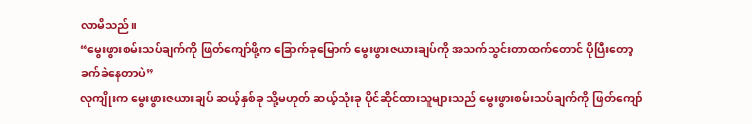လာမိသည်။
“မွေးဖွားစမ်းသပ်ချက်ကို ဖြတ်ကျော်ဖို့က ခြောက်ခုမြောက် မွေးဖွားဇယားချပ်ကို အသက်သွင်းတာထက်တောင် ပိုပြီးတော့ ခက်ခဲနေတာပဲ”
လုကျိုးက မွေးဖွားဇယားချပ် ဆယ့်နှစ်ခု သို့မဟုတ် ဆယ့်သုံးခု ပိုင်ဆိုင်ထားသူများသည် မွေးဖွားစမ်းသပ်ချက်ကို ဖြတ်ကျော်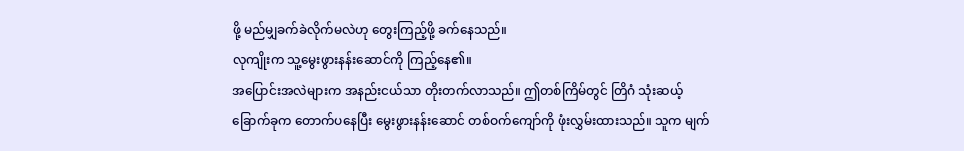ဖို့ မည်မျှခက်ခဲလိုက်မလဲဟု တွေးကြည့်ဖို့ ခက်နေသည်။
လုကျိုးက သူ့မွေးဖွားနန်းဆောင်ကို ကြည့်နေ၏။
အပြောင်းအလဲများက အနည်းငယ်သာ တိုးတက်လာသည်။ ဤတစ်ကြိမ်တွင် တြိဂံ သုံးဆယ့်ခြောက်ခုက တောက်ပနေပြီး မွေးဖွားနန်းဆောင် တစ်ဝက်ကျော်ကို ဖုံးလွှမ်းထားသည်။ သူက မျက်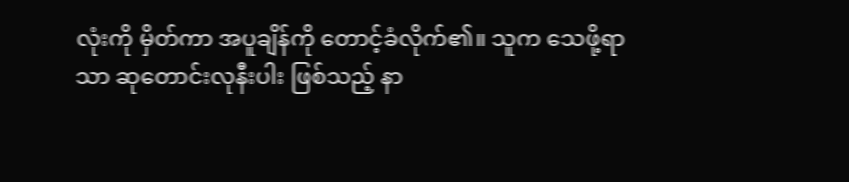လုံးကို မှိတ်ကာ အပူချိန်ကို တောင့်ခံလိုက်၏။ သူက သေဖို့ရာသာ ဆုတောင်းလုနီးပါး ဖြစ်သည့် နာ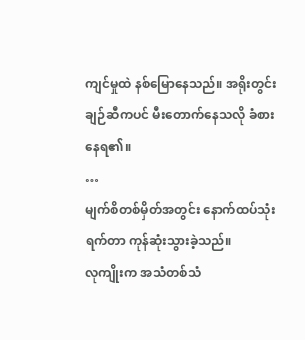ကျင်မှုထဲ နစ်မြောနေသည်။ အရိုးတွင်းချဉ်ဆီကပင် မီးတောက်နေသလို ခံစားနေရ၏။
…
မျက်စိတစ်မှိတ်အတွင်း နောက်ထပ်သုံးရက်တာ ကုန်ဆုံးသွားခဲ့သည်။
လုကျိုးက အသံတစ်သံ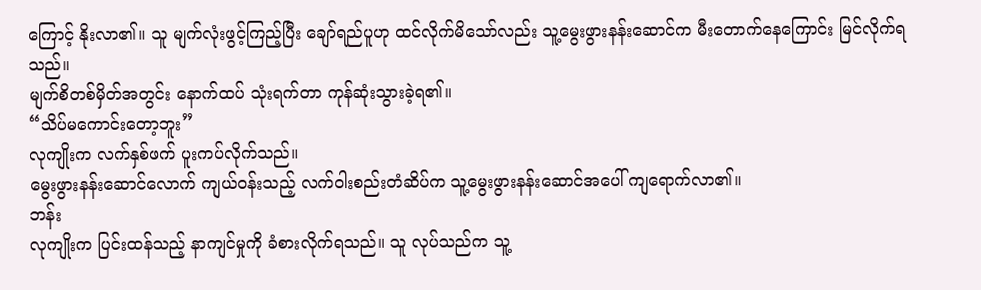ကြောင့် နိုးလာ၏။ သူ မျက်လုံးဖွင့်ကြည့်ပြီး ချော်ရည်ပူဟု ထင်လိုက်မိသော်လည်း သူ့မွေးဖွားနန်းဆောင်က မီးတောက်နေကြောင်း မြင်လိုက်ရသည်။
မျက်စိတစ်မှိတ်အတွင်း နောက်ထပ် သုံးရက်တာ ကုန်ဆုံးသွားခဲ့ရ၏။
“သိပ်မကောင်းတော့ဘူး”
လုကျိုးက လက်နှစ်ဖက် ပူးကပ်လိုက်သည်။
မွေးဖွားနန်းဆောင်လောက် ကျယ်ဝန်းသည့် လက်ဝါးစည်းတံဆိပ်က သူ့မွေးဖွားနန်းဆောင်အပေါ် ကျရောက်လာ၏။
ဘန်း
လုကျိုးက ပြင်းထန်သည့် နာကျင်မှုကို ခံစားလိုက်ရသည်။ သူ လုပ်သည်က သူ့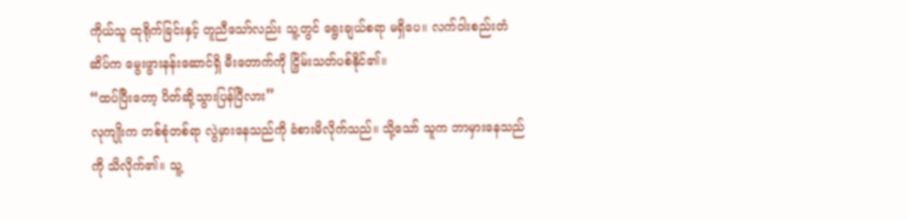ကိုယ်သူ ထုရိုက်ခြင်းနှင့် တူညီသော်လည်း သူ့တွင် ရွေးချယ်စရာ မရှိပေ။ လက်ဝါးစည်းတံဆိပ်က မွေးဖွားနန်းဆောင်ရှိ မီးတောက်ကို ငြှိမ်းသတ်ပစ်နိုင်၏။
“ထပ်ပြီးတော့ ပိတ်ဆို့သွားပြန်ပြီလား”
လုကျိုးက တစ်စုံတစ်ရာ လွဲမှားနေသည်ကို ခံစားမိလိုက်သည်။ သို့သော် သူက ဘာမှားနေသည်ကို သိလိုက်၏။ သူ့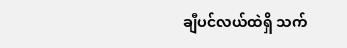ချီပင်လယ်ထဲရှိ သက်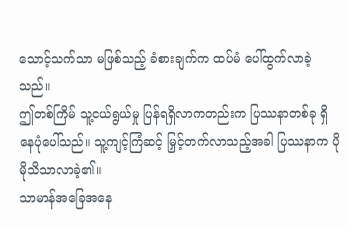သောင့်သက်သာ မဖြစ်သည့် ခံစားချက်က ထပ်မံ ပေါ်ထွက်လာခဲ့သည်။
ဤတစ်ကြိမ် သူ့ငယ်ရွယ်မှု ပြန်ရရှိလာကတည်းက ပြဿနာတစ်ခု ရှိနေပုံပေါ်သည်။ သူ့ကျင့်ကြံဆင့် မြှင့်တက်လာသည့်အခါ ပြဿနာက ပိုမိုသိသာလာခဲ့၏။
သာမာန်အခြေအနေ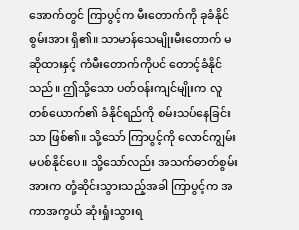အောက်တွင် ကြာပွင့်က မီးတောက်ကို ခုခံနိုင်စွမ်းအား ရှိ၏။ သာမာန်သေမျိုးမီးတောက် မဆိုထားနှင့် ကံမီးတောက်ကိုပင် တောင့်ခံနိုင်သည်။ ဤသို့သော ပတ်ဝန်းကျင်မျိုးက လူတစ်ယောက်၏ ခံနိုင်ရည်ကို စမ်းသပ်နေခြင်းသာ ဖြစ်၏။ သို့သော် ကြာပွင့်ကို လောင်ကျွမ်းမပစ်နိုင်ပေ။ သို့သော်လည်း အသက်ဓာတ်စွမ်းအားက တုံ့ဆိုင်းသွားသည့်အခါ ကြာပွင့်က အကာအကွယ် ဆုံးရှုံးသွားရ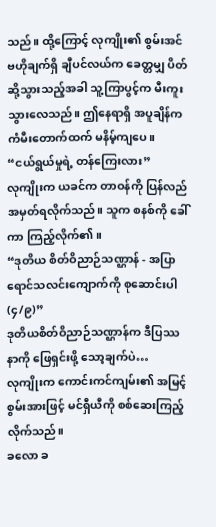သည်။ ထို့ကြောင့် လုကျိုး၏ စွမ်းအင်ဗဟိုချက်ရှိ ချီပင်လယ်က ခေတ္တမျှ ပိတ်ဆို့သွားသည့်အခါ သူ့ကြာပွင့်က မီးကူးသွားလေသည်။ ဤနေရာရှိ အပူချိန်က ကံမီးတောက်ထက် မနိမ့်ကျပေ။
“ငယ်ရွယ်မှုရဲ့ တန်ကြေးလား”
လုကျိုးက ယခင်က တာဝန်ကို ပြန်လည်အမှတ်ရလိုက်သည်။ သူက စနစ်ကို ခေါ်ကာ ကြည့်လိုက်၏။
“ဒုတိယ စိတ်ဝိညာဉ်သဏ္ဌာန် - အပြာရောင်သလင်းကျောက်ကို စုဆောင်းပါ (၄/၉)”
ဒုတိယစိတ်ဝိညာဉ်သဏ္ဌာန်က ဒီပြဿနာကို ဖြေရှင်းဖို့ သော့ချက်ပဲ…
လုကျိုးက ကောင်းကင်ကျမ်း၏ အမြင့်စွမ်းအားဖြင့် မင်ရှီယီကို စစ်ဆေးကြည့်လိုက်သည်။
ခလော ခ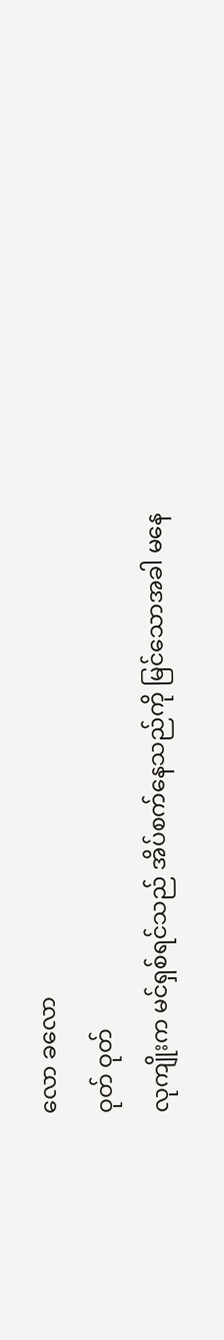လော ခလော
ဝုတ် ဝုတ်
လုကျိုးက မင်ရှစ်ရင်သည် အိပ်စက်နေသည်ကို မြင်သောအခါ မနေ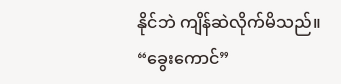နိုင်ဘဲ ကျိန်ဆဲလိုက်မိသည်။
“ခွေးကောင်”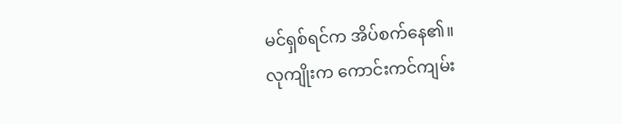မင်ရှစ်ရင်က အိပ်စက်နေ၏။
လုကျိုးက ကောင်းကင်ကျမ်း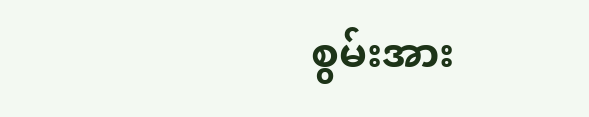စွမ်းအား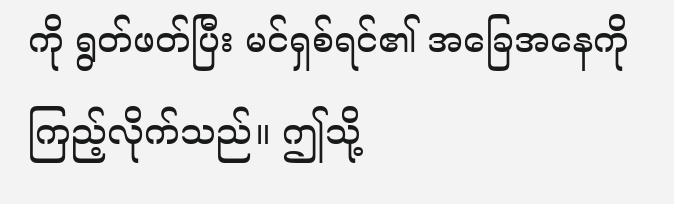ကို ရွတ်ဖတ်ပြီး မင်ရှစ်ရင်၏ အခြေအနေကို ကြည့်လိုက်သည်။ ဤသို့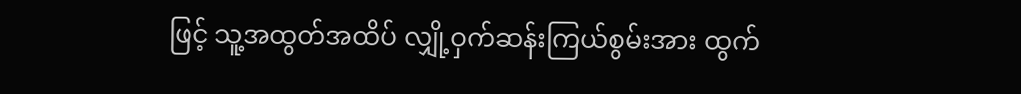ဖြင့် သူ့အထွတ်အထိပ် လျှို့ဝှက်ဆန်းကြယ်စွမ်းအား ထွက်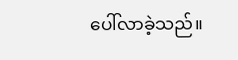ပေါ်လာခဲ့သည်။